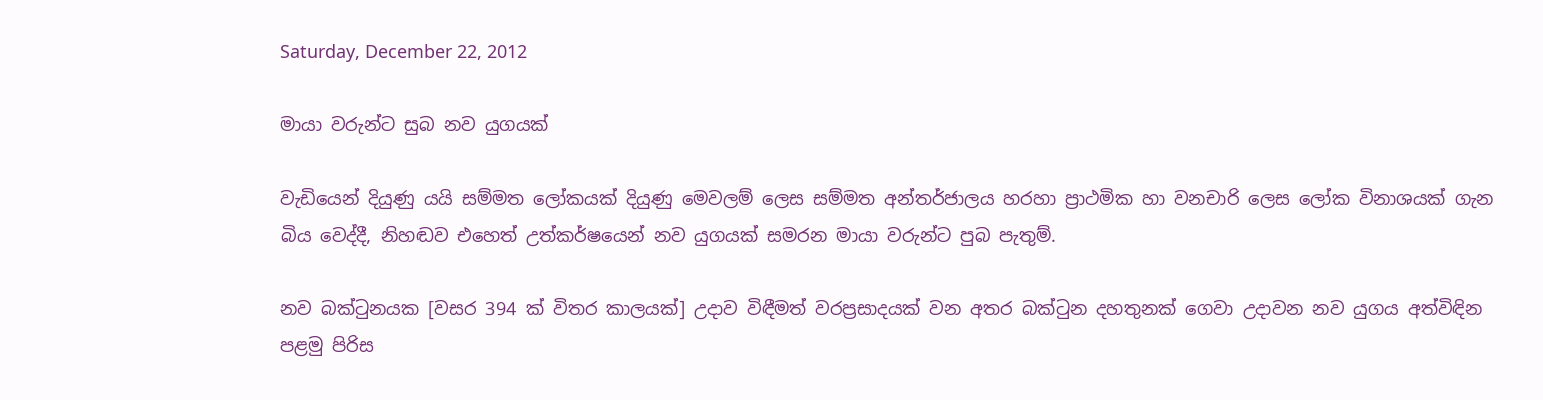Saturday, December 22, 2012

මායා වරුන්ට සුබ නව යුගයක්

වැඩියෙන් දියුණු යයි සම්මත ලෝකයක් දියුණු මෙවලම් ලෙස සම්මත අන්තර්ජාලය හරහා ප්‍රාථමික හා වනචාරි ලෙස ලෝක විනාශයක් ගැන බිය වෙද්දී, නිහඬව එහෙත් උත්කර්ෂයෙන් නව යුගයක් සමරන මායා වරුන්ට පුබ පැතුම්.

නව බක්ටුනයක [වසර 394 ක් විතර කාලයක්] උදාව විඳීමත් වරප්‍රසාදයක් වන අතර බක්ටුන දහතුනක් ගෙවා උදාවන නව යුගය අත්විඳින පළමු පිරිස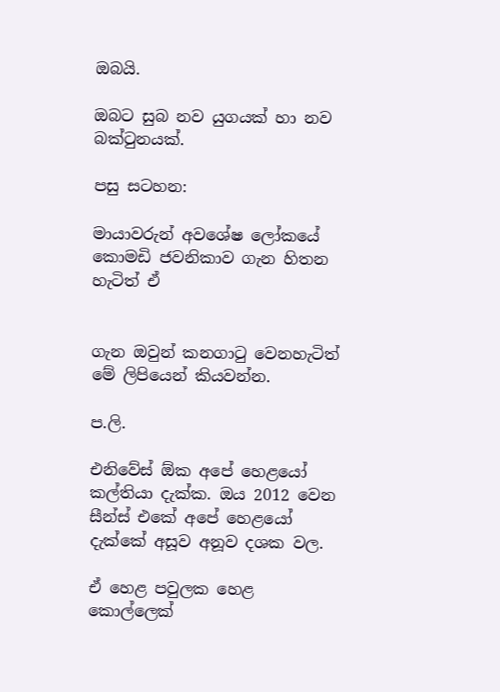ඔබයි.

ඔබට සුබ නව යුගයක් හා නව බක්ටුනයක්.

පසු සටහන:

මායාවරුන් අවශේෂ ලෝකයේ කොමඩි ජවනිකාව ගැන හිතන හැටිත් ඒ


ගැන ඔවුන් කනගාටු වෙනහැටිත් මේ ලිපියෙන් කියවන්න.

ප.ලි.

එනිවේස් ඕක අපේ හෙළයෝ කල්තියා දැක්ක. ඔය 2012 වෙන සීන්ස් එකේ අපේ හෙළයෝ දැක්කේ අසූව අනූව දශක වල.

ඒ හෙළ පවුලක හෙළ කොල්ලෙක්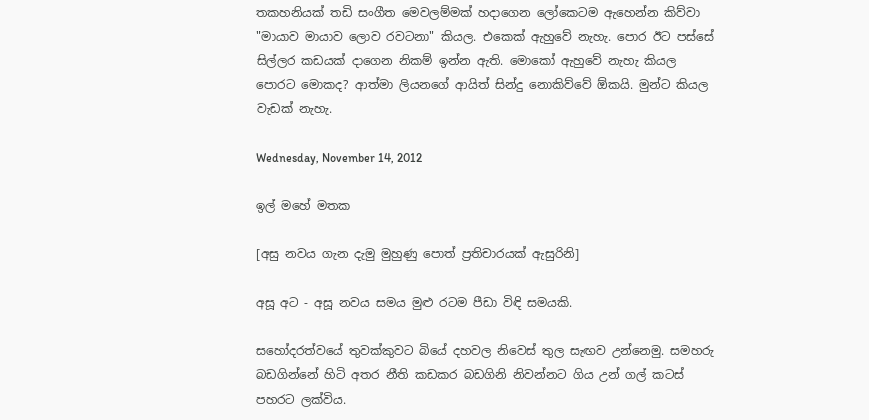තකහනියක් තඩි සංගීත මෙවලම්මක් හදාගෙන ලෝකෙටම ඇහෙන්න කිව්වා "මායාව මායාව ලොව රවටනා" කියල. එකෙක් ඇහුවේ නැහැ. පොර ඊට පස්සේ සිල්ලර කඩයක් දාගෙන නිකම් ඉන්න ඇති. මොකෝ ඇහුවේ නැහැ කියල පොරට මොකද? ආත්මා ලියනගේ ආයිත් සින්දු නොකිව්වේ ඕකයි. මුන්ට කියල වැඩක් නැහැ.

Wednesday, November 14, 2012

ඉල් මහේ මතක

[අසු නවය ගැන දැමු මුහුණු පොත් ප්‍රතිචාරයක් ඇසුරිනි]

අසූ අට - අසූ නවය සමය මුළු රටම පීඩා විඳි සමයකි.

සහෝදරත්වයේ තුවක්කුවට බියේ දහවල නිවෙස් තුල සැඟව උන්නෙමු. සමහරු බඩගින්නේ හිටි අතර නීති කඩකර බඩගිනි නිවන්නට ගිය උන් ගල් කටස් පහරට ලක්විය.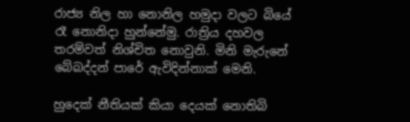රාජ්‍ය නිල හා නොනිල හමුදා වලට බියේ රෑ නොනිදා හුන්නේමු. රාත්‍රිය දහවල තරම්වත් නිශ්චිත නොවුනි. මිනි මැරුනේ බේබද්දන් පාරේ ඇවිදින්නාක් මෙනි.

හුදෙක් නීතියක් කියා දෙයක් නොතිබි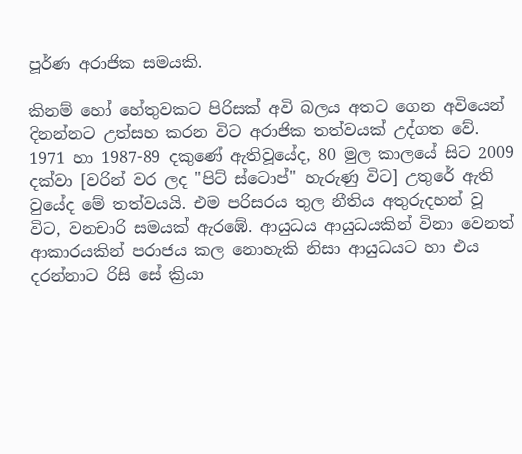පූර්ණ අරාජික සමයකි.

කිනම් හෝ හේතුවකට පිරිසක් අවි බලය අතට ගෙන අවියෙන් දිනන්නට උත්සහ කරන විට අරාජික තත්වයක් උද්ගත වේ. 1971 හා 1987-89 දකුණේ ඇතිවූයේද, 80 මුල කාලයේ සිට 2009 දක්වා [වරින් වර ලද "පිට් ස්ටොප්" හැරුණු විට] උතුරේ ඇති වුයේද මේ තත්වයයි. එම පරිසරය තුල නීතිය අතුරුදහන් වූ විට, වනචාරි සමයක් ඇරඹේ. ආයුධය ආයුධයකින් විනා වෙනත් ආකාරයකින් පරාජය කල නොහැකි නිසා ආයුධයට හා එය දරන්නාට රිසි සේ ක්‍රියා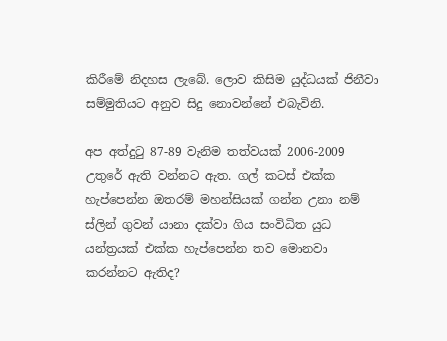කිරීමේ නිදහස ලැබේ. ලොව කිසිම යුද්ධයක් ජිනීවා සම්මුතියට අනුව සිදු නොවන්නේ එබැවිනි.

අප අත්දුටු 87-89 වැනිම තත්වයක් 2006-2009 උතුරේ ඇති වන්නට ඇත. ගල් කටස් එක්ක හැප්පෙන්න ඔතරම් මහන්සියක් ගන්න උනා නම් ස්ලින් ගුවන් යානා දක්වා ගිය සංවිධිත යුධ යන්ත්‍රයක් එක්ක හැප්පෙන්න තව මොනවා කරන්නට ඇතිද?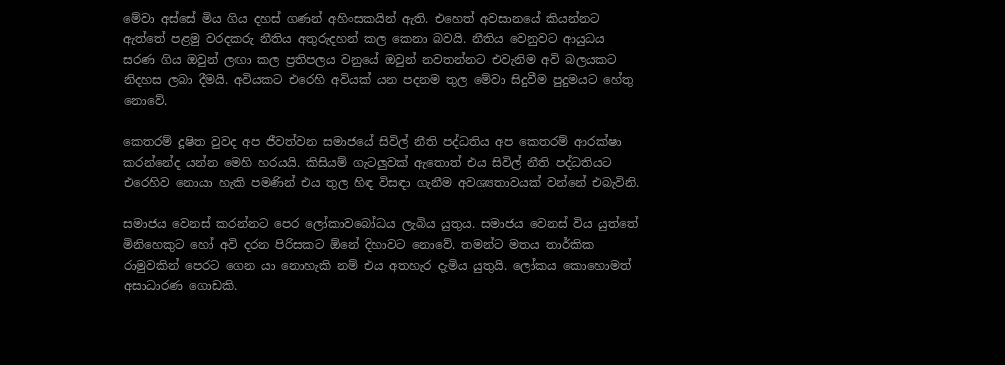මේවා අස්සේ මිය ගිය දහස් ගණන් අහිංසකයින් ඇති. එහෙත් අවසානයේ කියන්නට ඇත්තේ පළමු වරදකරු නීතිය අතුරුදහන් කල කෙනා බවයි. නීතිය වෙනුවට ආයුධය සරණ ගිය ඔවුන් ලඟා කල ප්‍රතිපලය වනුයේ ඔවුන් නවතන්නට එවැනිම අවි බලයකට නිදහස ලබා දීමයි. අවියකට එරෙහි අවියක් යන පදනම තුල මේවා සිදුවීම පුදුමයට හේතු නොවේ.

කෙතරම් දූෂිත වුවද අප ජීවත්වන සමාජයේ සිවිල් නීති පද්ධතිය අප කෙතරම් ආරක්ෂා කරන්නේද යන්න මෙහි හරයයි. කිසියම් ගැටලුවක් ඇතොත් එය සිවිල් නීති පද්ධතියට එරෙහිව නොයා හැකි පමණින් එය තුල හිඳ විසඳා ගැනීම අවශ්‍යතාවයක් වන්නේ එබැවිනි.

සමාජය වෙනස් කරන්නට පෙර ලෝකාවබෝධය ලැබිය යුතුය. සමාජය වෙනස් විය යුත්තේ මිනිහෙකුට හෝ අවි දරන පිරිසකට ඕනේ දිහාවට නොවේ. තමන්ට මතය තාර්කික රාමුවකින් පෙරට ගෙන යා නොහැකි නම් එය අතහැර දැමිය යුතුයි. ලෝකය කොහොමත් අසාධාරණ ගොඩකි.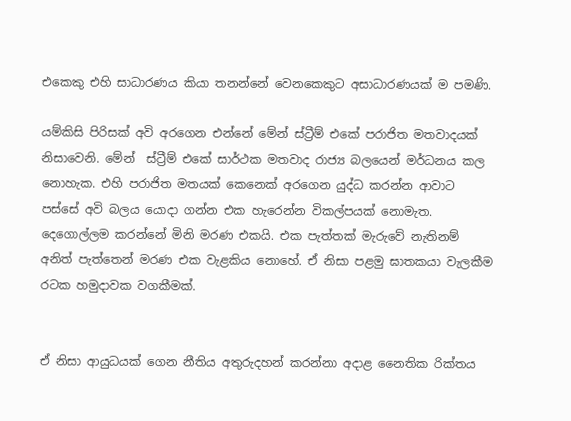එකෙකු එහි සාධාරණය කියා තනන්නේ වෙනකෙකුට අසාධාරණයක් ම පමණි.

යම්කිසි පිරිසක් අවි අරගෙන එන්නේ මේන් ස්ට්‍රීම් එකේ පරාජිත මතවාදයක් නිසාවෙනි. මේන්  ස්ට්‍රීම් එකේ සාර්ථක මතවාද රාජ්‍ය බලයෙන් මර්ධනය කල නොහැක. එහි පරාජිත මතයක් කෙනෙක් අරගෙන යුද්ධ කරන්න ආවාට පස්සේ අවි බලය යොදා ගන්න එක හැරෙන්න විකල්පයක් නොමැත. දෙගොල්ලම කරන්නේ මිනි මරණ එකයි. එක පැත්තක් මැරුවේ නැතිනම් අනිත් පැත්තෙන් මරණ එක වැළකිය නොහේ. ඒ නිසා පළමු ඝාතකයා වැලකීම රටක හමුදාවක වගකීමක්.


ඒ නිසා ආයුධයක් ගෙන නීතිය අතුරුදහන් කරන්නා අදාළ නෛතික රික්තය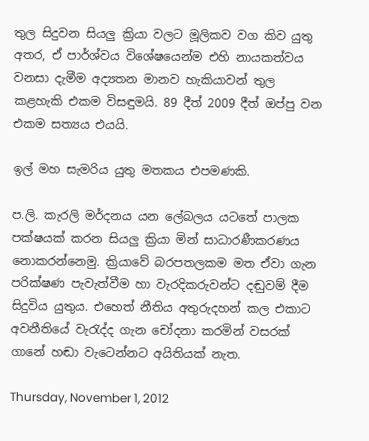තුල සිදුවන සියලු ක්‍රියා වලට මූලිකව වග කිව යුතු අතර, ඒ පාර්ශ්වය විශේෂයෙන්ම එහි නායකත්වය වනසා දැමීම අද්‍යතන මානව හැකියාවන් තුල කළහැකි එකම විසඳුමයි. 89 දීත් 2009 දීත් ඔප්පු වන එකම සත්‍යය එයයි.

ඉල් මහ සැමරිය යුතු මතකය එපමණකි.

ප.ලි. කැරලි මර්දනය යන ලේබලය යටතේ පාලක පක්ෂයක් කරන සියලු ක්‍රියා මින් සාධාරණීකරණය නොකරන්නෙමු. ක්‍රියාවේ බරපතලකම මත ඒවා ගැන පරික්ෂණ පැවැත්වීම හා වැරදිකරුවන්ට දඬුවම් දීම සිදුවිය යුතුය. එහෙත් නීතිය අතුරුදහන් කල එකාට අවනීතියේ වැරැද්ද ගැන චෝදනා කරමින් වසරක් ගානේ හඬා වැටෙන්නට අයිතියක් නැත.

Thursday, November 1, 2012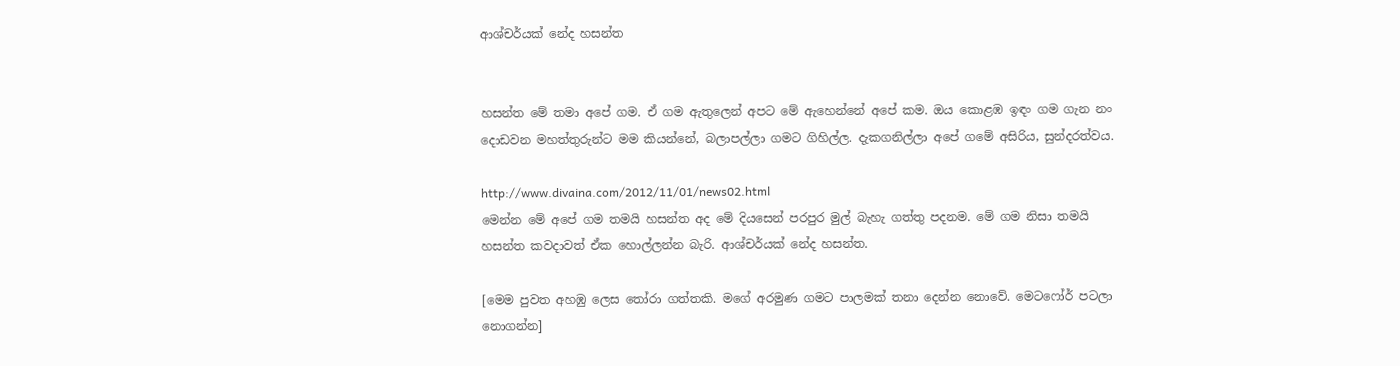ආශ්චර්යක් නේද හසන්ත


හසන්ත මේ තමා අපේ ගම. ඒ ගම ඇතුලෙන් අපට මේ ඇහෙන්නේ අපේ කම. ඔය කොළඹ ඉඳං ගම ගැන නං දොඩවන මහත්තුරුන්ට මම කියන්නේ, බලාපල්ලා ගමට ගිහිල්ල. දැකගනිල්ලා අපේ ගමේ අසිරිය, සුන්දරත්වය.

http://www.divaina.com/2012/11/01/news02.html
මෙන්න මේ අපේ ගම තමයි හසන්ත අද මේ දියසෙන් පරපුර මුල් බැහැ ගත්තු පදනම. මේ ගම නිසා තමයි හසන්ත කවදාවත් ඒක හොල්ලන්න බැරි. ආශ්චර්යක් නේද හසන්ත.

[මෙම පුවත අහඹු ලෙස තෝරා ගත්තකි. මගේ අරමුණ ගමට පාලමක් තනා දෙන්න නොවේ. මෙටෆෝර් පටලා නොගන්න]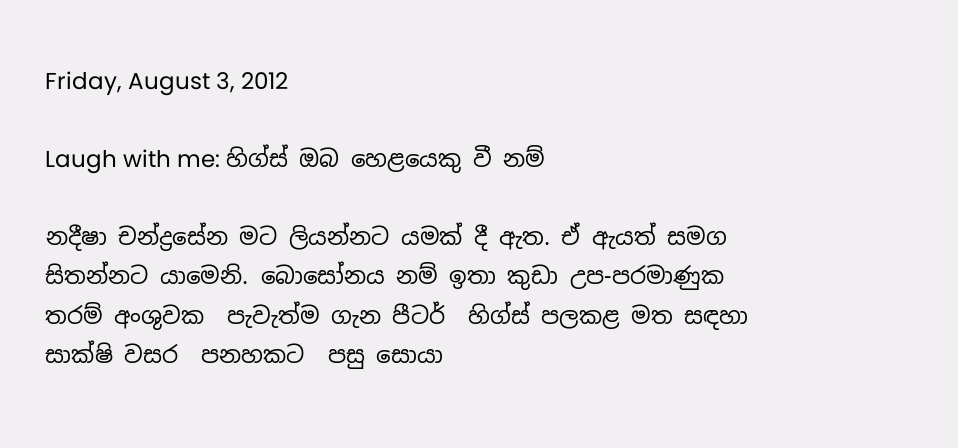Friday, August 3, 2012

Laugh with me: හිග්ස්‌ ඔබ හෙළයෙකු වී නම්

නදීෂා චන්ද්‍රසේන මට ලියන්නට යමක් දී ඇත. ඒ ඇයත් සමග සිතන්නට යාමෙනි. බොසෝනය නම් ඉතා කුඩා උප-පරමාණුක තරම් අංශුවක  පැවැත්ම ගැන පීටර්  හිග්ස් පලකළ මත සඳහා සාක්ෂි වසර  පනහකට  පසු සොයා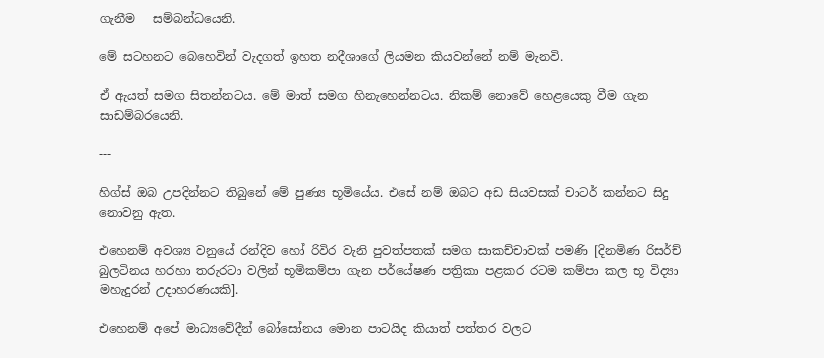ගැනීම   සම්බන්ධයෙනි.

මේ සටහනට බෙහෙවින් වැදගත් ඉහත නදීශාගේ ලියමන කියවන්නේ නම් මැනවි.

ඒ ඇයත් සමග සිතන්නටය. මේ මාත් සමග හිනැහෙන්නටය. නිකම් නොවේ හෙළයෙකු වීම ගැන සාඩම්බරයෙනි.

---

හිග්ස්‌ ඔබ උපදින්නට තිබුනේ මේ පුණ්‍ය භූමියේය. එසේ නම් ඔබට අඩ සියවසක් චාටර් කන්නට සිදු නොවනු ඇත.

එහෙනම් අවශ්‍ය වනුයේ රන්දිව හෝ රිවිර වැනි පුවත්පතක් සමග සාකච්චාවක් පමණි [දිනමිණ රිසර්ච් බුලටිනය හරහා තරුරටා වලින් භූමිකම්පා ගැන පර්යේෂණ පත්‍රිකා පළකර රටම කම්පා කල භූ විද්‍යා මහැදුරන් උදාහරණයකි].

එහෙනම් අපේ මාධ්‍යවේදීන් බෝසෝනය මොන පාටයිද කියාත් පත්තර වලට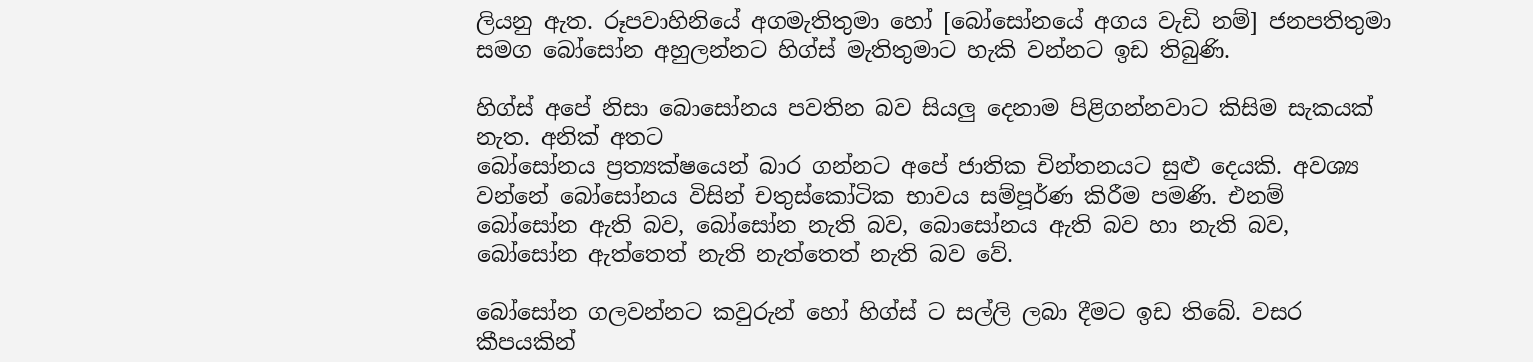ලියනු ඇත. රූපවාහිනියේ අගමැතිතුමා හෝ [බෝසෝනයේ අගය වැඩි නම්] ජනපතිතුමා සමග බෝසෝන අහුලන්නට හිග්ස්‌ මැතිතුමාට හැකි වන්නට ඉඩ තිබුණි.

හිග්ස්‌ අපේ නිසා බොසෝනය පවතින බව සියලු දෙනාම පිළිගන්නවාට කිසිම සැකයක් නැත. අනික් අතට
බෝසෝනය ප්‍රත්‍යක්ෂයෙන් බාර ගන්නට අපේ ජාතික චින්තනයට සුළු දෙයකි. අවශ්‍ය වන්නේ බෝසෝනය විසින් චතුස්කෝටික භාවය සම්පූර්ණ කිරීම පමණි. එනම් බෝසෝන ඇති බව, බෝසෝන නැති බව, බොසෝනය ඇති බව හා නැති බව, බෝසෝන ඇත්තෙත් නැති නැත්තෙත් නැති බව වේ.

බෝසෝන ගලවන්නට කවුරුන් හෝ හිග්ස්‌ ට සල්ලි ලබා දීමට ඉඩ තිබේ. වසර කීපයකින්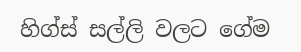හිග්ස්‌ සල්ලි වලට ගේම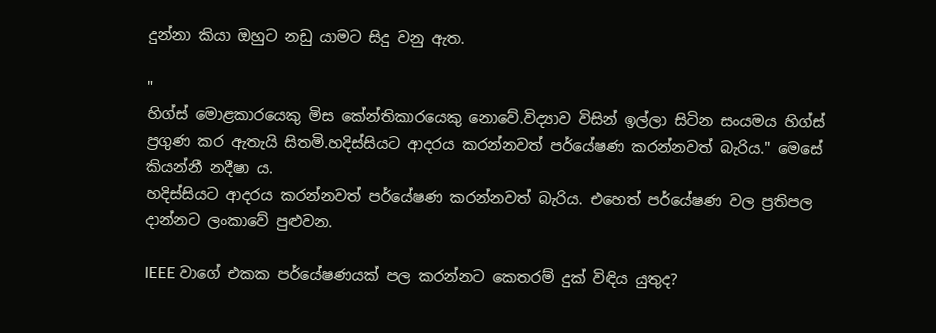දුන්නා කියා ඔහුට නඩු යාමට සිදු වනු ඇත.

"
හිග්ස් මොළකාරයෙකු මිස කේන්තිකාරයෙකු නොවේ.විද්‍යාව විසින් ඉල්ලා සිටින සංයමය හිග්ස් ප්‍රගුණ කර ඇතැයි සිතමි.හදිස්සියට ආදරය කරන්නවත් පර්යේෂණ කරන්නවත් බැරිය." මෙසේ කියන්නී නදීෂා ය.
හදිස්සියට ආදරය කරන්නවත් පර්යේෂණ කරන්නවත් බැරිය. එහෙත් පර්යේෂණ වල ප්‍රතිපල දාන්නට ලංකාවේ පුළුවන.

IEEE වාගේ එකක පර්යේෂණයක් පල කරන්නට කෙතරම් දුක් විඳිය යුතුද?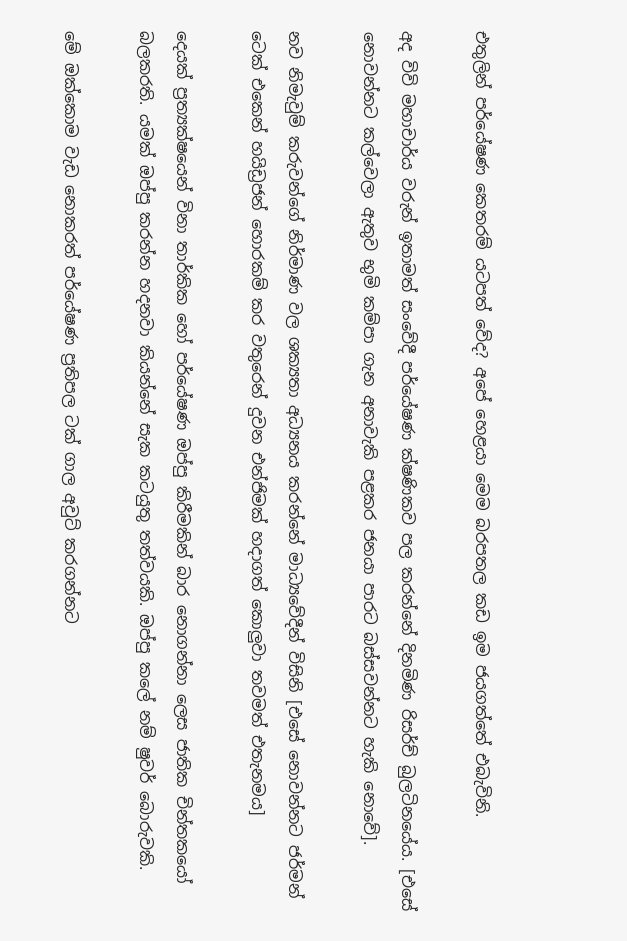එතුලින් පර්යේෂණ කෙතරම් යටපත් වේද? අපේ හෙළයා මෙම බරපතල කඩ ඉම ජයගත්තේ එබැවිනි.

අද විවි මහාචාර්ය වරුන් ඉතාමත් සංවේදී පර්යේෂණ ක්ෂණිකව පල කරන්නේ දිනමිණ රිසර්ච් බුලටිනයේය. [එසේ නොවන්නට කල්වෙලා ඇතුව භුමි කම්පා ගැන අනාවැකි පළකර ජනයා පාරට බස්සවන්නට හැකි නොවේ].

නව නිමැවුම් කරුවන්ගේ නිර්මාණ වල ශක්‍යතා අධ්‍යනය කරන්නේ මාධ්‍යවේදීන් විසිනි [එසේ නොවන්නට ජර්මන් ටෙක් එකෙන් හයිඩ්‍රජන් හොරකම් කර වතුරෙන් දුවන එන්ජිමක් හදාගත් කොලුවා තවමත් එතැනමය]

දෙයක් ප්‍රත්‍යක්ෂයෙන් විනා තාර්කික හෝ පර්යේෂණ ඔප්පු කිරීමකින් බාර නොගන්නා ලෙස ජාතික චින්තකයෝ බලකරති. යමක් ඔප්පු කරන්න හදනවා කියන්නේ සැක කටයුතු තත්වයකි. ඔප්පු කලේ නම් ෂුවර් බොරුවකි.

මේ ඔක්කොම වැඩ නොකරත් පර්යේෂණ ප්‍රතිපල ටක් ගාල අවුට් කරගන්නට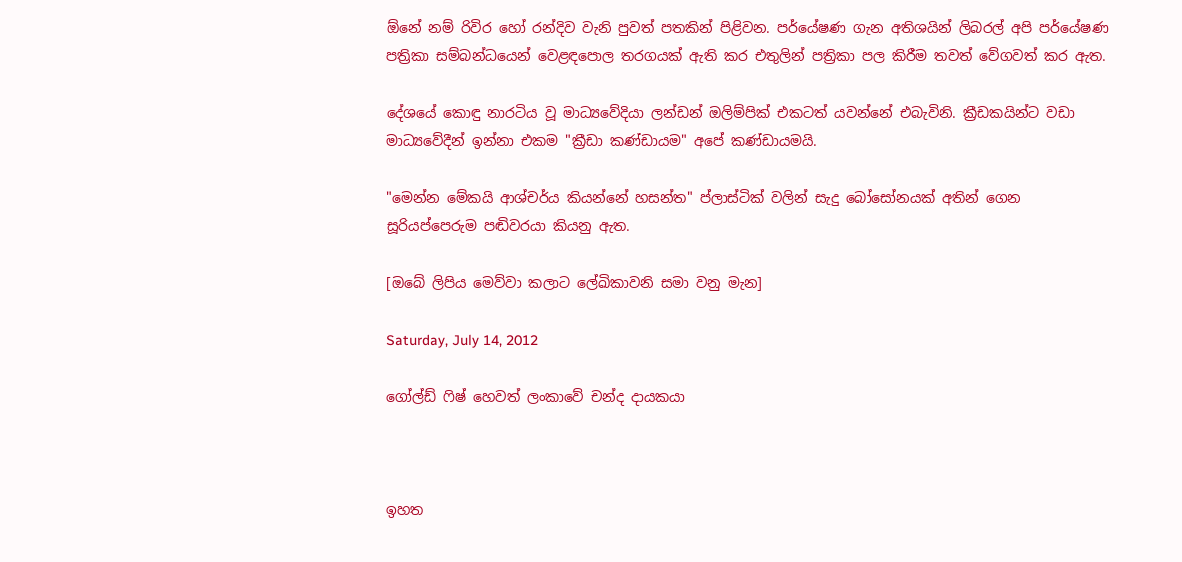ඕනේ නම් රිවිර හෝ රන්දිව වැනි පුවත් පතකින් පිළිවන. පර්යේෂණ ගැන අතිශයින් ලිබරල් අපි පර්යේෂණ පත්‍රිකා සම්බන්ධයෙන් වෙළඳපොල තරගයක් ඇති කර එතුලින් පත්‍රිකා පල කිරීම තවත් වේගවත් කර ඇත.

දේශයේ කොඳු නාරටිය වූ මාධ්‍යවේදියා ලන්ඩන් ඔලිම්පික් එකටත් යවන්නේ එබැවිනි. ක්‍රීඩකයින්ට වඩා මාධ්‍යවේදීන් ඉන්නා එකම "ක්‍රීඩා කණ්ඩායම" අපේ කණ්ඩායමයි.

"මෙන්න මේකයි ආශ්චර්ය කියන්නේ හසන්ත" ප්ලාස්ටික් වලින් සැදු බෝසෝනයක් අතින් ගෙන සූරියප්පෙරුම පඬිවරයා කියනු ඇත.

[ඔබේ ලිපිය මෙව්වා කලාට ලේඛිකාවනි සමා වනු මැන]

Saturday, July 14, 2012

ගෝල්ඩ් ෆිෂ් හෙවත් ලංකාවේ චන්ද දායකයා



ඉහත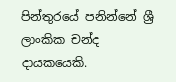පින්තුරයේ පනින්නේ ශ්‍රී ලාංකික චන්ද දායකයෙකි.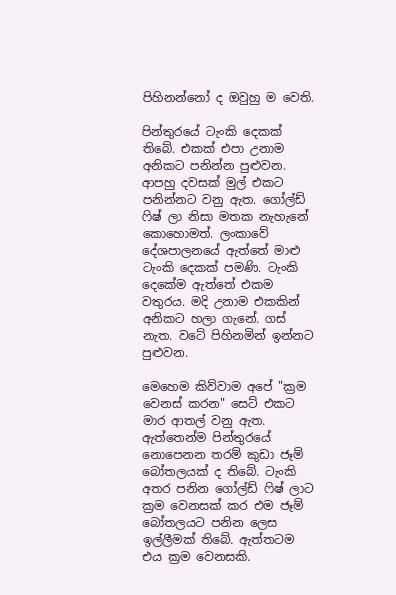පිහිනන්නෝ ද ඔවුහු ම වෙති.

පින්තුරයේ ටැංකි දෙකක් තිබේ. එකක් එපා උනාම අනිකට පනින්න පුළුවන. ආපහු දවසක් මුල් එකට පනින්නට වනු ඇත. ගෝල්ඩ් ෆිෂ් ලා නිසා මතක නැහැනේ කොහොමත්. ලංකාවේ දේශපාලනයේ ඇත්තේ මාළු ටැංකි දෙකක් පමණි. ටැංකි දෙකේම ඇත්තේ එකම වතුරය. මදි උනාම එකකින් අනිකට හලා ගැනේ. ගස් නැත. වටේ පිහිනමින් ඉන්නට පුළුවන.

මෙහෙම කිව්වාම අපේ "ක්‍රම වෙනස් කරන" සෙට් එකට මාර ආතල් වනු ඇත. ඇත්තෙන්ම පින්තුරයේ නොපෙනන තරම් කුඩා ජෑම් බෝතලයක් ද තිබේ. ටැංකි අතර පනින ගෝල්ඩ් ෆිෂ් ලාට ක්‍රම වෙනසක් කර එම ජෑම් බෝතලයට පනින ලෙස ඉල්ලීමක් තිබේ. ඇත්තටම එය ක්‍රම වෙනසකි.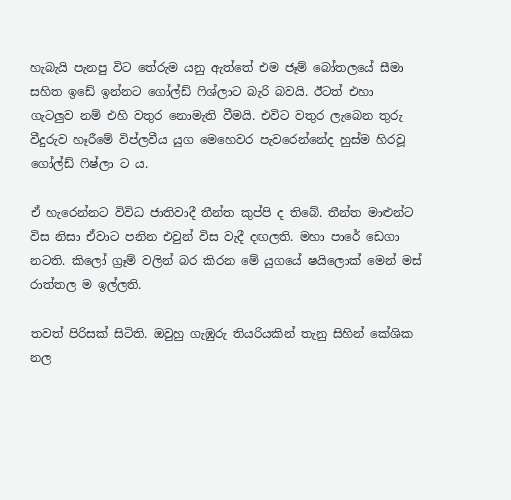හැබැයි පැනපු විට තේරුම යනු ඇත්තේ එම ජෑම් බෝතලයේ සීමා සහිත ඉඩේ ඉන්නට ගෝල්ඩ් ෆිශ්ලාට බැරි බවයි. ඊටත් එහා ගැටලුව නම් එහි වතුර නොමැති වීමයි. එවිට වතුර ලැබෙන තුරු වීදුරුව හෑරීමේ විප්ලවීය යුග මෙහෙවර පැවරෙන්නේද හුස්ම හිරවූ ගෝල්ඩ් ෆිෂ්ලා ට ය.

ඒ හැරෙන්නට විවිධ ජාතිවාදී තීන්ත කුප්පි ද තිබේ. තීන්ත මාළුන්ට විස නිසා ඒවාට පනින එවුන් විස වැදී දඟලති. මහා පාරේ ඩෙගා නටති. කිලෝ ග්‍රෑම් වලින් බර කිරන මේ යුගයේ ෂයිලොක් මෙන් මස් රාත්තල ම ඉල්ලති.

තවත් පිරිසක් සිටිති. ඔවුහු ගැඹුරු තියරියකින් තැනු සිහින් කේශික නල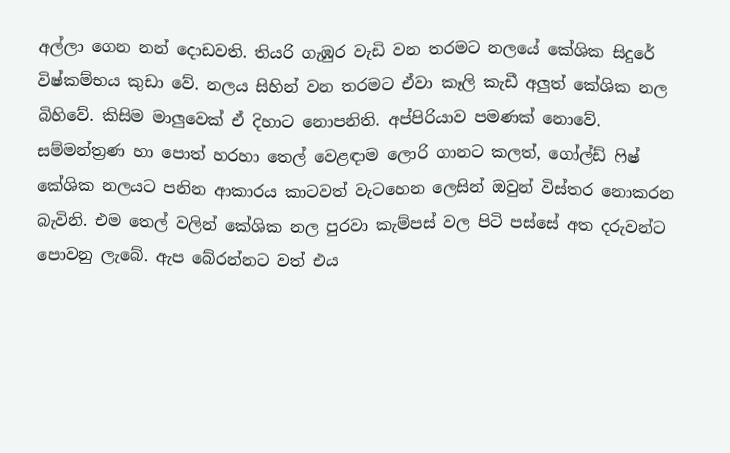අල්ලා ගෙන නන් දොඩවති. තියරි ගැඹුර වැඩි වන තරමට නලයේ කේශික සිදුරේ විෂ්කම්භය කුඩා වේ. නලය සිහින් වන තරමට ඒවා කෑලි කැඩී අලුත් කේශික නල බිහිවේ. කිසිම මාලුවෙක් ඒ දිහාට නොපනිති. අප්පිරියාව පමණක් නොවේ.
සම්මන්ත්‍රණ හා පොත් හරහා තෙල් වෙළඳාම ලොරි ගානට කලත්, ගෝල්ඩ් ෆිෂ් කේශික නලයට පනින ආකාරය කාටවත් වැටහෙන ලෙසින් ඔවුන් විස්තර නොකරන බැවිනි. එම තෙල් වලින් කේශික නල පුරවා කැම්පස් වල පිටි පස්සේ අත දරුවන්ට පොවනු ලැබේ. ඇප බේරන්නට වත් එය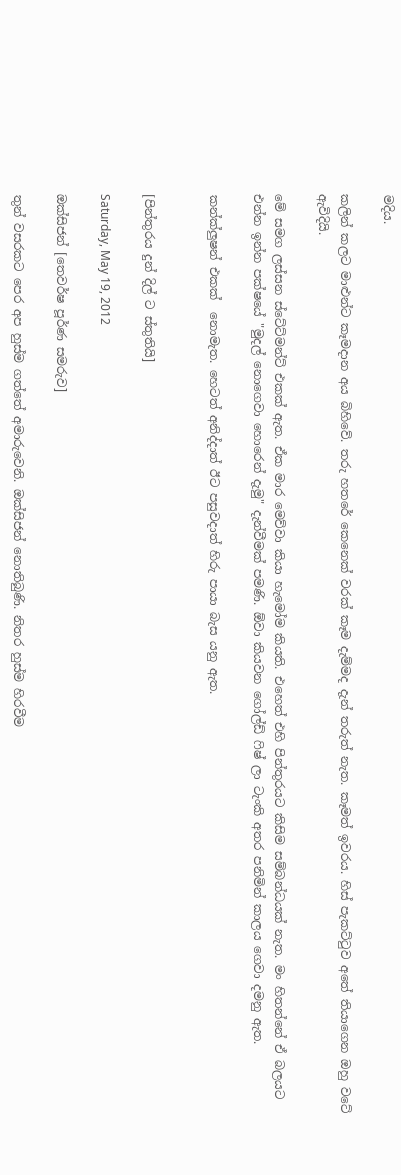මදිය.

කලින් කලට මාළුන්ට කෑමදාන අය බිහිවේ. තරු හතරේ කෙනෙක් වරක් කෑම දැම්මද දැන් තරුත් නැත. කෑමත් ඉවරය. හිස් පැකට්ටුව අතේ තියාගෙන ඔහු වටේ ඇවිදියි.

මේ සමග ලස්සන ස්ටේට්මන්ට් එකක් ඇත. ඒක මාර මෙව්වා කියා හැමෝම කියති. එහෙත් එහි පින්තුරයට කිසිම සම්බන්ධයක් නැත. මං හිතන්නේ ඒ බලයට එන්න ඉන්න පක්ෂයේ "මුදල් නොගෙවා හොරෙන් දැමු" දැන්වීමක් පමණි. ඕවා කියවන ගෝල්ඩ් ෆිෂ් ලා ටැංකි අතර පනිමින් කාලය ගෙවා දමනු ඇත.

කන්ක්ලුෂන් එකක්  නොමැත. හෙටත් අනිද්දාත් ඊට පසුවදාත් හිරු පායා බැස යනු ඇත.


[පින්තුරය දුන් දිල් ට ස්තුතියි]

Saturday, May 19, 2012

ඔක්සිජන් [තෙවර්ෂ පූර්ණ සමරුව]

තුන් වසරකට පෙර අප හුස්ම ගත්තේ අමාරුවෙනි. ඔක්සිජන් නොතිබුණි. නිතර හුස්ම හිරවීම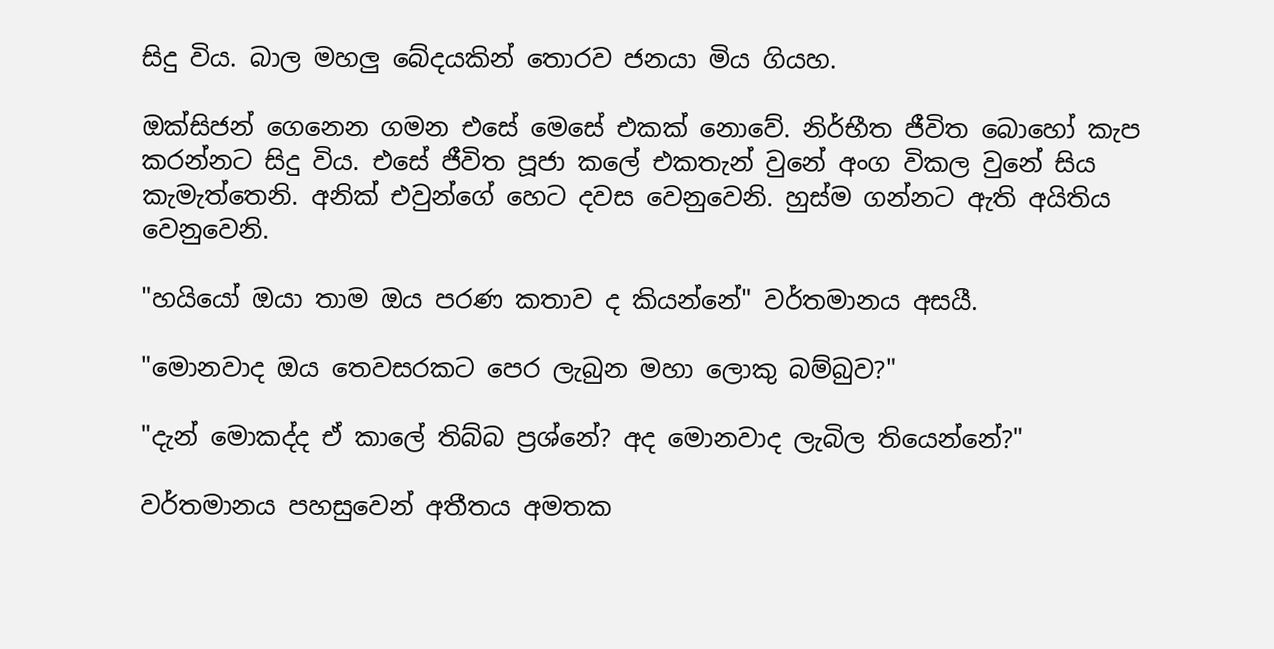සිදු විය. බාල මහලු බේදයකින් තොරව ජනයා මිය ගියහ.

ඔක්සිජන් ගෙනෙන ගමන එසේ මෙසේ එකක් නොවේ. නිර්භීත ජීවිත බොහෝ කැප කරන්නට සිදු විය. එසේ ජීවිත පූජා කලේ එකතැන් වුනේ අංග විකල වුනේ සිය කැමැත්තෙනි. අනික් එවුන්ගේ හෙට දවස වෙනුවෙනි. හුස්ම ගන්නට ඇති අයිතිය වෙනුවෙනි.

"හයියෝ ඔයා තාම ඔය පරණ කතාව ද කියන්නේ" වර්තමානය අසයී.

"මොනවාද ඔය තෙවසරකට පෙර ලැබුන මහා ලොකු බම්බුව?"

"දැන් මොකද්ද ඒ කාලේ තිබ්බ ප්‍රශ්නේ? අද මොනවාද ලැබිල තියෙන්නේ?"

වර්තමානය පහසුවෙන් අතීතය අමතක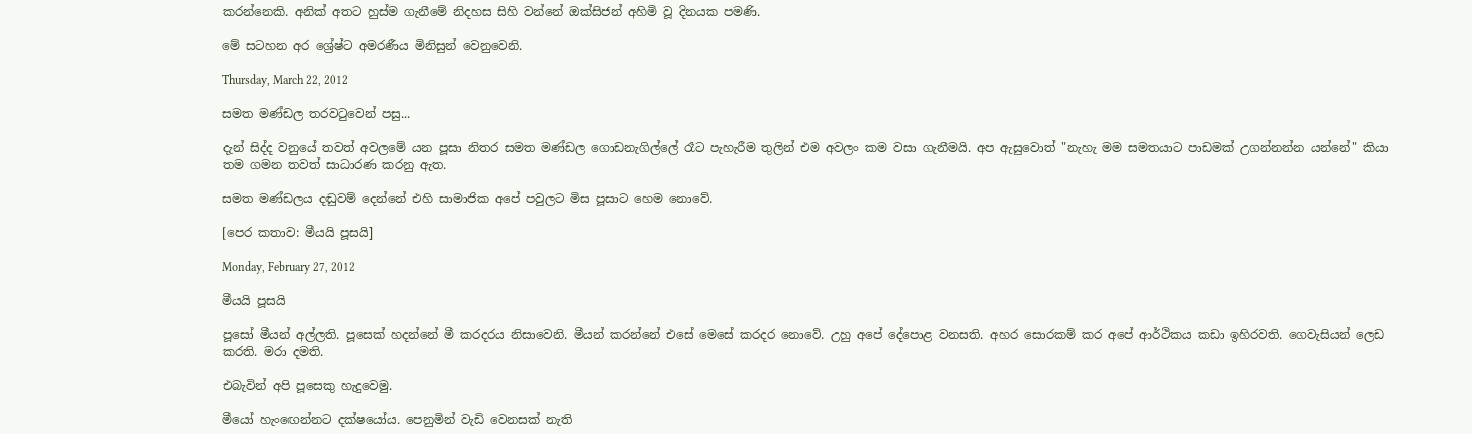කරන්නෙකි. අනික් අතට හුස්ම ගැනීමේ නිදහස සිහි වන්නේ ඔක්සිජන් අහිමි වූ දිනයක පමණි.

මේ සටහන අර ශ්‍රේෂ්ට අමරණීය මිනිසුන් වෙනුවෙනි.

Thursday, March 22, 2012

සමත මණ්ඩල තරවටුවෙන් පසු...

දැන් සිද්ද වනුයේ තවත් අවලමේ යන පූසා නිතර සමත මණ්ඩල ගොඩනැගිල්ලේ රෑට පැහැරීම තුලින් එම අවලං කම වසා ගැනීමයි. අප ඇසුවොත් "නැහැ මම සමතයාට පාඩමක් උගන්නන්න යන්නේ" කියා තම ගමන තවත් සාධාරණ කරනු ඇත.

සමත මණ්ඩලය දඬුවම් දෙන්නේ එහි සාමාජික අපේ පවුලට මිස පූසාට හෙම නොවේ.

[පෙර කතාව: මීයයි පූසයි]

Monday, February 27, 2012

මීයයි පූසයි

පූසෝ මීයන් අල්ලති. පූසෙක් හදන්නේ මී කරදරය නිසාවෙනි. මීයන් කරන්නේ එසේ මෙසේ කරදර නොවේ. උහු අපේ දේපොළ වනසති. අහර සොරකම් කර අපේ ආර්ථිකය කඩා ඉහිරවති. ගෙවැසියන් ලෙඩ කරති. මරා දමති.

එබැවින් අපි පූසෙකු හැදුවෙමු.

මීයෝ හැංඟෙන්නට දක්ෂයෝය. පෙනුමින් වැඩි වෙනසක් නැති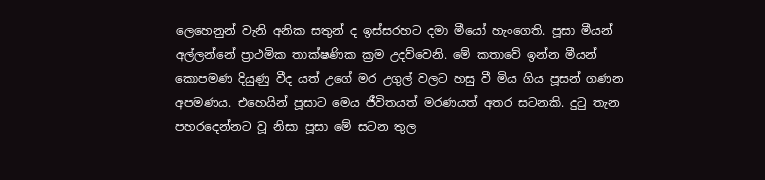ලෙහෙනුන් වැනි අනික සතුන් ද ඉස්සරහට දමා මීයෝ හැංගෙති. පූසා මීයන් අල්ලන්නේ ප්‍රාථමික තාක්ෂණික ක්‍රම උදව්වෙනි. මේ කතාවේ ඉන්න මීයන් කොපමණ දියුණු වීද යත් උගේ මර උගුල් වලට හසු වී මිය ගිය පූසන් ගණන අපමණය. එහෙයින් පූසාට මෙය ජීවිතයත් මරණයත් අතර සටනකි. දුටු තැන පහරදෙන්නට වූ නිසා පූසා මේ සටන තුල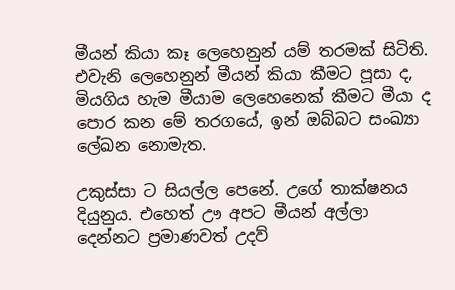මීයන් කියා කෑ ලෙහෙනුන් යම් තරමක් සිටිති. එවැනි ලෙහෙනුන් මීයන් කියා කීමට පූසා ද, මියගිය හැම මීයාම ලෙහෙනෙක් කීමට මීයා ද පොර කන මේ තරගයේ, ඉන් ඔබ්බට සංඛ්‍යා ලේඛන නොමැත.

උකුස්සා ට සියල්ල පෙනේ. උගේ තාක්ෂනය දියුනුය. එහෙත් ඌ අපට මීයන් අල්ලා දෙන්නට ප්‍රමාණවත් උදව්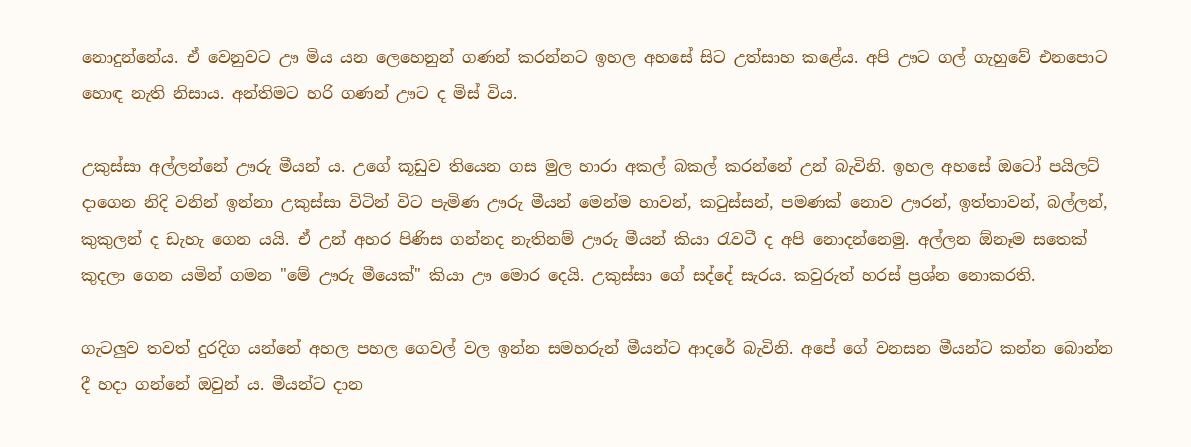නොදුන්නේය. ඒ වෙනුවට ඌ මිය යන ලෙහෙනුන් ගණන් කරන්නට ඉහල අහසේ සිට උත්සාහ කළේය. අපි ඌට ගල් ගැහුවේ එනපොට හොඳ නැති නිසාය. අන්තිමට හරි ගණන් ඌට ද මිස් විය.

උකුස්සා අල්ලන්නේ ඌරු මීයන් ය. උගේ කූඩුව තියෙන ගස මුල හාරා අකල් බකල් කරන්නේ උන් බැවිනි. ඉහල අහසේ ඔටෝ පයිලට් දාගෙන නිදි වනින් ඉන්නා උකුස්සා විටින් විට පැමිණ ඌරු මීයන් මෙන්ම හාවන්, කටුස්සන්, පමණක් නොව ඌරන්, ඉත්තාවන්, බල්ලන්, කුකුලන් ද ඩැහැ ගෙන යයි. ඒ උන් අහර පිණිස ගන්නද නැතිනම් ඌරු මීයන් කියා රැවටී ද අපි නොදන්නෙමු. අල්ලන ඕනෑම සතෙක් කුදලා ගෙන යමින් ගමන "මේ ඌරු මීයෙක්" කියා ඌ මොර දෙයි. උකුස්සා ගේ සද්දේ සැරය. කවුරුත් හරස් ප්‍රශ්න නොකරති.

ගැටලුව තවත් දුරදිග යන්නේ අහල පහල ගෙවල් වල ඉන්න සමහරුන් මීයන්ට ආදරේ බැවිනි. අපේ ගේ වනසන මීයන්ට කන්න බොන්න දී හදා ගන්නේ ඔවුන් ය. මීයන්ට දාන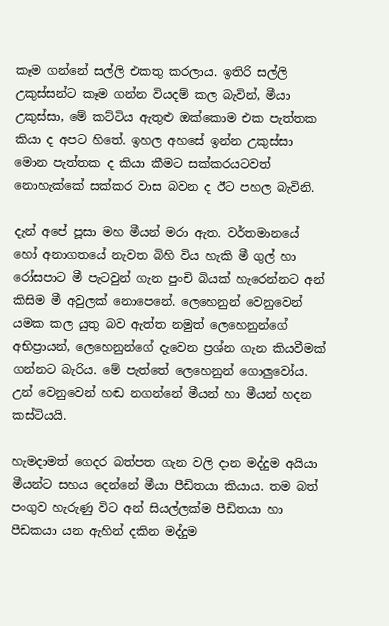කෑම ගන්නේ සල්ලි එකතු කරලාය. ඉතිරි සල්ලි උකුස්සන්ට කෑම ගන්න වියදම් කල බැවින්, මීයා උකුස්සා, මේ කට්ටිය ඇතුළු ඔක්කොම එක පැත්තක කියා ද අපට හිතේ. ඉහල අහසේ ඉන්න උකුස්සා මොන පැත්තක ද කියා කීමට සක්කරයටවත් නොහැක්කේ සක්කර වාස බවන ද ඊට පහල බැවිනි.

දැන් අපේ පූසා මහ මීයන් මරා ඇත. වර්තමානයේ හෝ අනාගතයේ නැවත බිහි විය හැකි මී ගුල් හා රෝසපාට මී පැටවුන් ගැන පුංචි බියක් හැරෙන්නට අන් කිසිම මී අවුලක් නොපෙනේ. ලෙහෙනුන් වෙනුවෙන් යමක කල යුතු බව ඇත්ත නමුත් ලෙහෙනුන්ගේ අභිප්‍රායන්, ලෙහෙනුන්ගේ දැවෙන ප්‍රශ්න ගැන කියවීමක් ගන්නට බැරිය. මේ පැත්තේ ලෙහෙනුන් ගොලුවෝය. උන් වෙනුවෙන් හඬ නගන්නේ මීයන් හා මීයන් හදන කස්ටියයි.

හැමදාමත් ගෙදර බත්පත ගැන වලි දාන මද්දුම අයියා මීයන්ට සහය දෙන්නේ මීයා පීඩිතයා කියාය. තම බත් පංගුව හැරුණු විට අන් සියල්ලක්ම පීඩිතයා හා පීඩකයා යන ඇහින් දකින මද්දුම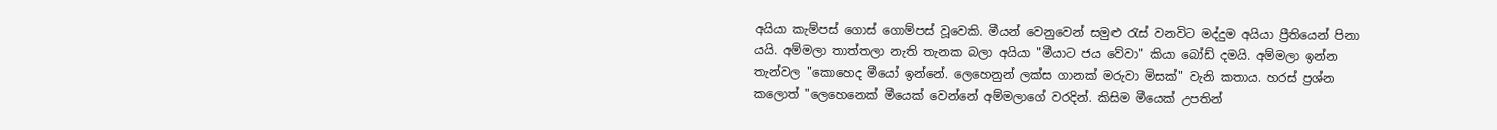අයියා කැම්පස් ගොස් ගොම්පස් වූවෙකි. මීයන් වෙනුවෙන් සමුළු රැස් වනවිට මද්දුම අයියා ප්‍රීතියෙන් පිනා යයි. අම්මලා තාත්තලා නැති තැනක බලා අයියා "මීයාට ජය වේවා" කියා බෝඩ් දමයි. අම්මලා ඉන්න තැන්වල "කොහෙද මීයෝ ඉන්නේ. ලෙහෙනුන් ලක්ස ගානක් මරුවා මිසක්" වැනි කතාය. හරස් ප්‍රශ්න කලොත් "ලෙහෙනෙක් මීයෙක් වෙන්නේ අම්මලාගේ වරදින්. කිසිම මීයෙක් උපතින්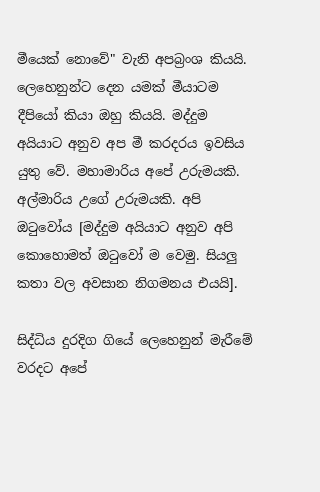මීයෙක් නොවේ" වැනි අපබ්‍රංශ කියයි. ලෙහෙනුන්ට දෙන යමක් මීයාටම දීපියෝ කියා ඔහු කියයි. මද්දුම අයියාට අනුව අප මී කරදරය ඉවසිය යුතු වේ. මහාමාරිය අපේ උරුමයකි. අල්මාරිය උගේ උරුමයකි. අපි ඔටුවෝය [මද්දුම අයියාට අනුව අපි කොහොමත් ඔටුවෝ ම වෙමු. සියලු කතා වල අවසාන නිගමනය එයයි].

සිද්ධිය දුරදිග ගියේ ලෙහෙනුන් මැරීමේ වරදට අපේ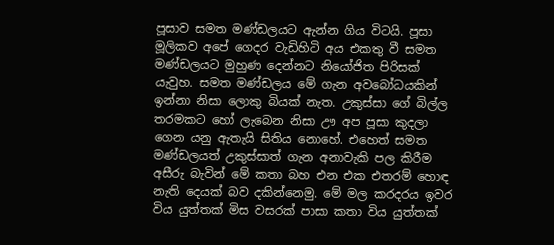පූසාව සමත මණ්ඩලයට ඇන්න ගිය විටයි. පූසා මූලිකව අපේ ගෙදර වැඩිහිටි අය එකතු වී සමත මණ්ඩලයට මුහුණ දෙන්නට නියෝජිත පිරිසක් යැවුහ. සමත මණ්ඩලය මේ ගැන අවබෝධයකින් ඉන්නා නිසා ලොකු බියක් නැත. උකුස්සා ගේ බිල්ල තරමකට හෝ ලැබෙන නිසා ඌ අප පූසා කුදලා ගෙන යනු ඇතැයි සිතිය නොහේ. එහෙත් සමත මණ්ඩලයත් උකුස්සාත් ගැන අනාවැකි පල කිරීම අසීරු බැවින් මේ කතා බහ එන එක එතරම් හොඳ නැති දෙයක් බව දකින්නෙමු. මේ මල කරදරය ඉවර විය යුත්තක් මිස වසරක් පාසා කතා විය යුත්තක්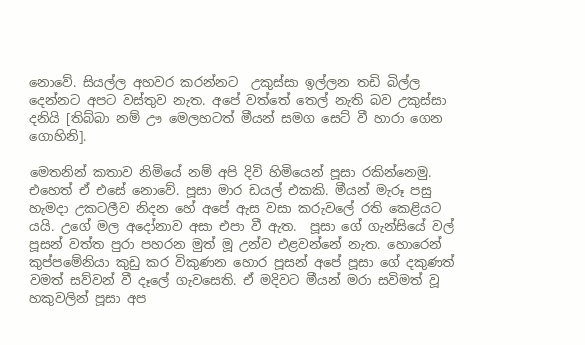නොවේ. සියල්ල අහවර කරන්නට  උකුස්සා ඉල්ලන තඩි බිල්ල දෙන්නට අපට වස්තුව නැත. අපේ වත්තේ තෙල් නැති බව උකුස්සා දනියි [තිබ්බා නම් ඌ මෙලහටත් මීයන් සමග සෙට් වී හාරා ගෙන ගොහිනි].

මෙතනින් කතාව නිමියේ නම් අපි දිවි හිමියෙන් පූසා රකින්නෙමු. එහෙත් ඒ එසේ නොවේ. පූසා මාර ඩයල් එකකි. මීයන් මැරූ පසු හැමදා උකටලීව නිදන හේ අපේ ඇස වසා කරුවලේ රති කෙළියට යයි. උගේ මල අදෝනාව අසා එපා වී ඇත.  පූසා ගේ ගැන්සියේ වල් පූසන් වත්ත පුරා පහරන මුත් මූ උන්ව එළවන්නේ නැත. හොරෙන් කුප්පමේනියා කුඩු කර විකුණන හොර පූසන් අපේ පූසා ගේ දකුණත් වමත් සව්වන් වී දෑලේ ගැවසෙති. ඒ මදිවට මීයන් මරා සවිමත් වූ හකුවලින් පූසා අප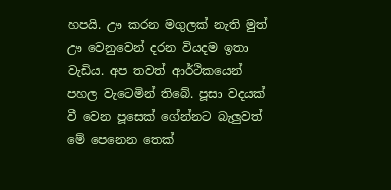හපයි. ඌ කරන මගුලක් නැති මුත් ඌ වෙනුවෙන් දරන වියදම ඉතා වැඩිය. අප තවත් ආර්ථිකයෙන් පහල වැටෙමින් තිබේ. පූසා වදයක් වී වෙන පූසෙක් ගේන්නට බැලුවත් මේ පෙනෙන තෙක්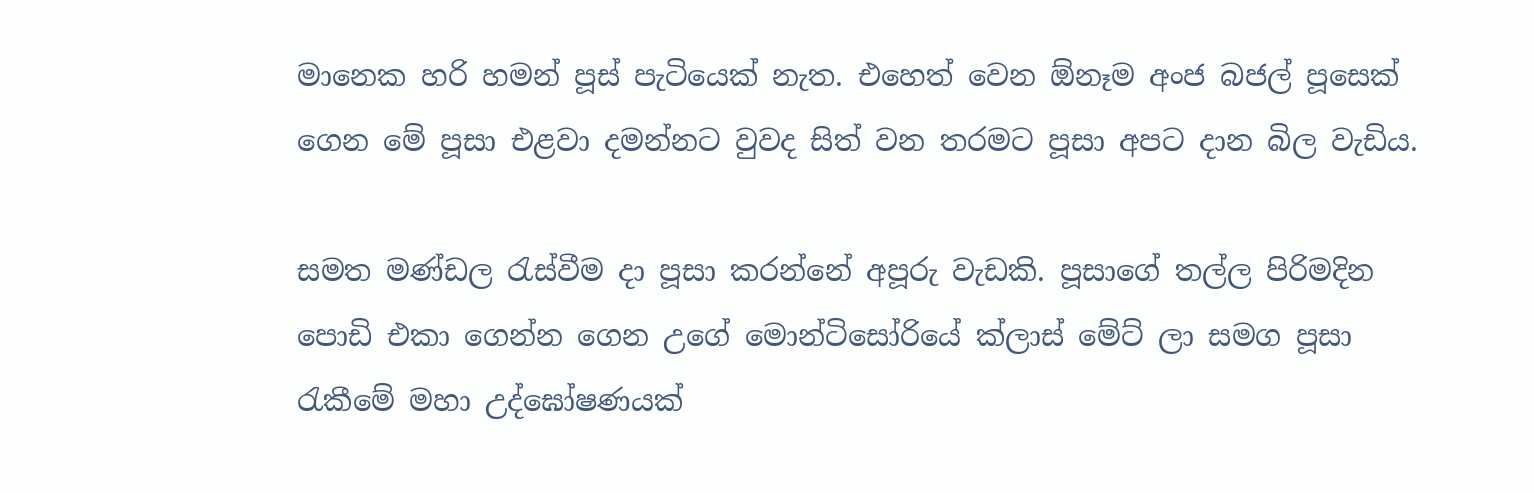මානෙක හරි හමන් පූස් පැටියෙක් නැත. එහෙත් වෙන ඕනෑම අංජ බජල් පූසෙක් ගෙන මේ පූසා එළවා දමන්නට වුවද සිත් වන තරමට පූසා අපට දාන බිල වැඩිය.

සමත මණ්ඩල රැස්වීම දා පූසා කරන්නේ අපූරු වැඩකි. පූසාගේ තල්ල පිරිමදින පොඩි එකා ගෙන්න ගෙන උගේ මොන්ටිසෝරියේ ක්ලාස් මේට් ලා සමග පූසා රැකීමේ මහා උද්ඝෝෂණයක්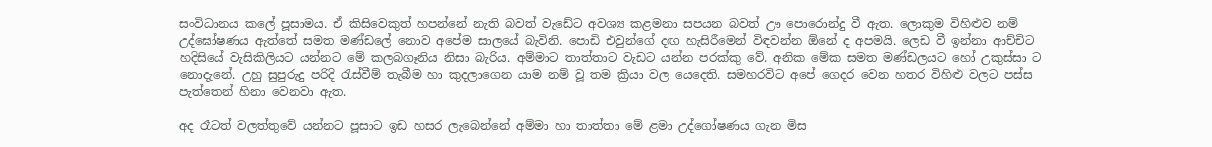සංවිධානය කලේ පූසාමය. ඒ කිසිවෙකුත් හපන්නේ නැති බවත් වැඩේට අවශ්‍ය කළමනා සපයන බවත් ඌ පොරොන්දු වී ඇත. ලොකුම විහිළුව නම් උද්ඝෝෂණය ඇත්තේ සමත මණ්ඩලේ නොව අපේම සාලයේ බැවිනි. පොඩි එවුන්ගේ දඟ හැසිරීමෙන් විඳවන්න ඕනේ ද අපමයි. ලෙඩ වී ඉන්නා ආච්චිට හදිසියේ වැසිකිලියට යන්නට මේ කලබගෑනිය නිසා බැරිය. අම්මාට තාත්තාට වැඩට යන්න පරක්කු වේ. අනික මේක සමත මණ්ඩලයට හෝ උකුස්සා ට නොදැනේ. උහු සුපුරුදු පරිදි රැස්වීම් තැබීම හා කුදලාගෙන යාම නම් වූ තම ක්‍රියා වල යෙදෙති. සමහරවිට අපේ ගෙදර වෙන හතර විහිළු වලට පස්ස පැත්තෙන් හිනා වෙනවා ඇත.

අද රෑටත් වලත්තුවේ යන්නට පූසාට ඉඩ හසර ලැබෙන්නේ අම්මා හා තාත්තා මේ ළමා උද්ගෝෂණය ගැන මිස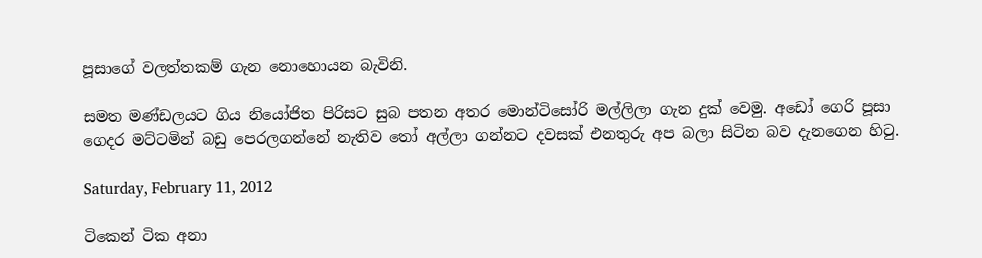පූසාගේ වලත්තකම් ගැන නොහොයන බැවිනි.

සමත මණ්ඩලයට ගිය නියෝජිත පිරිසට සුබ පතන අතර මොන්ටිසෝරි මල්ලිලා ගැන දුක් වෙමු. අඩෝ ගෙරි පූසා ගෙදර මට්ටමින් බඩු පෙරලගන්නේ නැතිව තෝ අල්ලා ගන්නට දවසක් එනතුරු අප බලා සිටින බව දැනගෙන හිටු.

Saturday, February 11, 2012

ටිකෙන් ටික අනා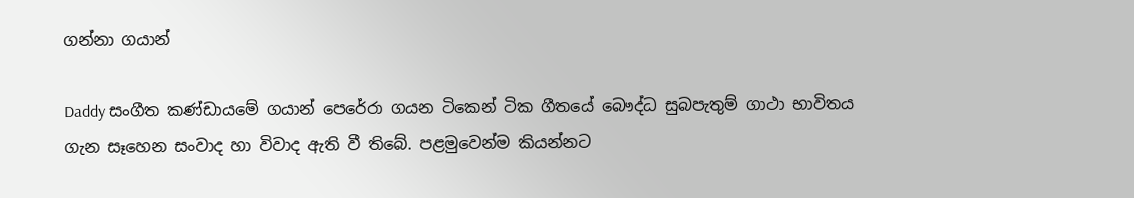ගන්නා ගයාන්

Daddy සංගීත කණ්ඩායමේ ගයාන් පෙරේරා ගයන ටිකෙන් ටික ගීතයේ බෞද්ධ සුබපැතුම් ගාථා භාවිතය ගැන සෑහෙන සංවාද හා විවාද ඇති වී තිබේ. පළමුවෙන්ම කියන්නට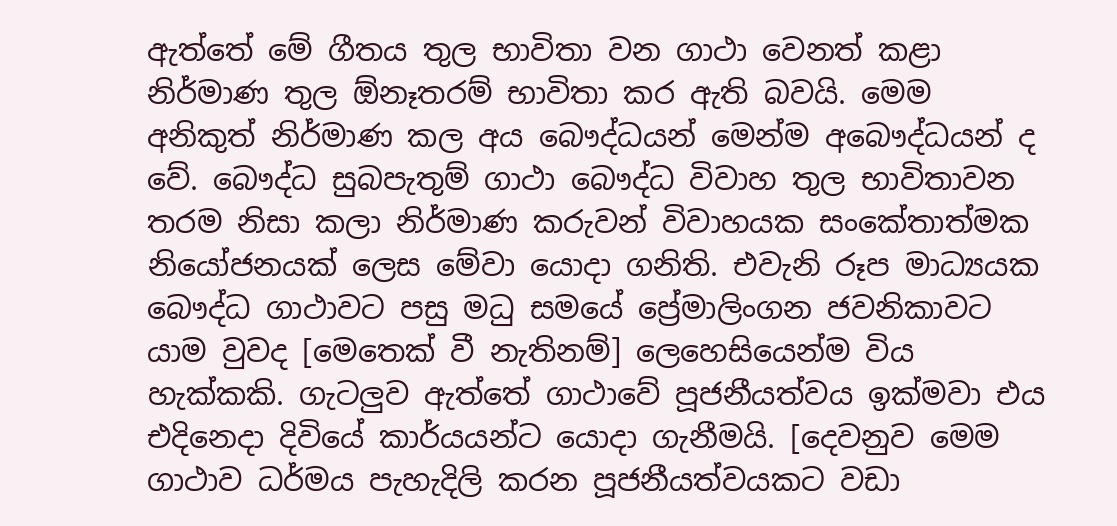ඇත්තේ මේ ගීතය තුල භාවිතා වන ගාථා වෙනත් කළා නිර්මාණ තුල ඕනෑතරම් භාවිතා කර ඇති බවයි. මෙම අනිකුත් නිර්මාණ කල අය බෞද්ධයන් මෙන්ම අබෞද්ධයන් ද වේ. බෞද්ධ සුබපැතුම් ගාථා බෞද්ධ විවාහ තුල භාවිතාවන තරම නිසා කලා නිර්මාණ කරුවන් විවාහයක සංකේතාත්මක නියෝජනයක් ලෙස මේවා යොදා ගනිති. එවැනි රූප මාධ්‍යයක බෞද්ධ ගාථාවට පසු මධු සමයේ ප්‍රේමාලිංගන ජවනිකාවට යාම වුවද [මෙතෙක් වී නැතිනම්] ලෙහෙසියෙන්ම විය හැක්කකි. ගැටලුව ඇත්තේ ගාථාවේ පූජනීයත්වය ඉක්මවා එය එදිනෙදා දිවියේ කාර්යයන්ට යොදා ගැනීමයි. [දෙවනුව මෙම ගාථාව ධර්මය පැහැදිලි කරන පූජනීයත්වයකට වඩා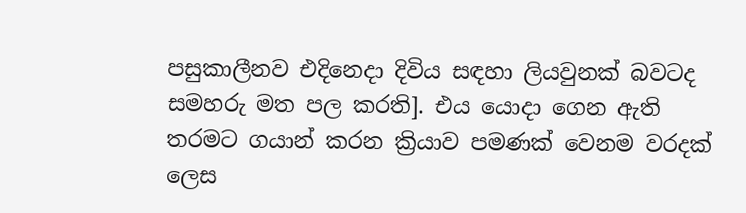පසුකාලීනව එදිනෙදා දිවිය සඳහා ලියවුනක් බවටද සමහරු මත පල කරති]. එය යොදා ගෙන ඇති තරමට ගයාන් කරන ක්‍රියාව පමණක් වෙනම වරදක් ලෙස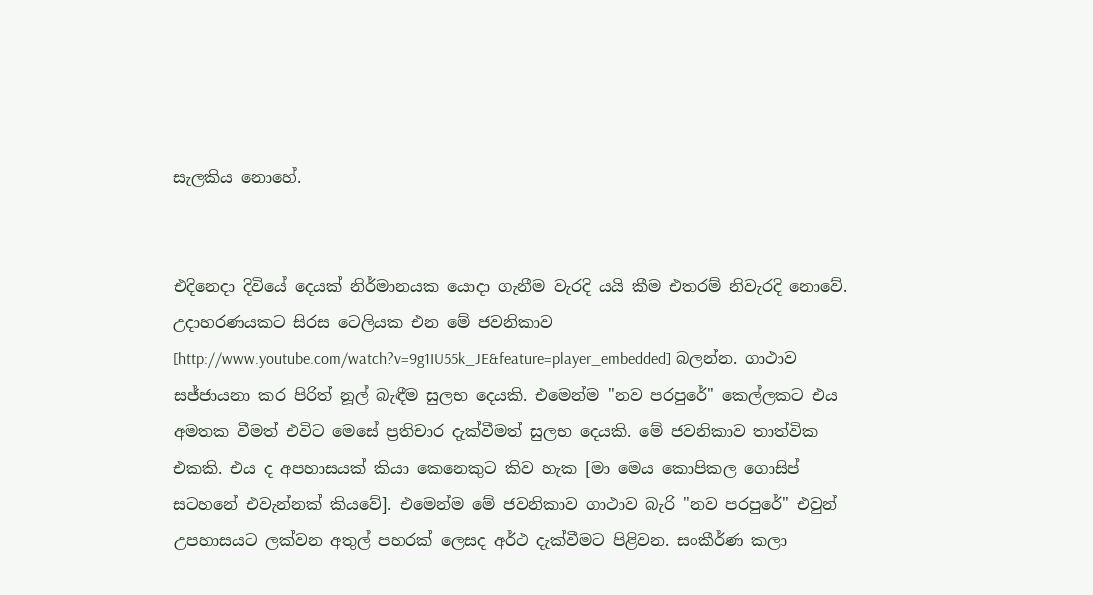සැලකිය නොහේ.


එදිනෙදා දිවියේ දෙයක් නිර්මානයක යොදා ගැනීම වැරදි යයි කීම එතරම් නිවැරදි නොවේ. උදාහරණයකට සිරස ටෙලියක එන මේ ජවනිකාව [http://www.youtube.com/watch?v=9g1IU55k_JE&feature=player_embedded] බලන්න. ගාථාව සජ්ජායනා කර පිරිත් නූල් බැඳීම සුලභ දෙයකි. එමෙන්ම "නව පරපුරේ" කෙල්ලකට එය අමතක වීමත් එවිට මෙසේ ප්‍රතිචාර දැක්වීමත් සුලභ දෙයකි. මේ ජවනිකාව තාත්වික එකකි. එය ද අපහාසයක් කියා කෙනෙකුට කිව හැක [මා මෙය කොපිකල ගොසිප් සටහනේ එවැන්නක් කියවේ]. එමෙන්ම මේ ජවනිකාව ගාථාව බැරි "නව පරපුරේ" එවුන් උපහාසයට ලක්වන අතුල් පහරක් ලෙසද අර්ථ දැක්වීමට පිළිවන. සංකීර්ණ කලා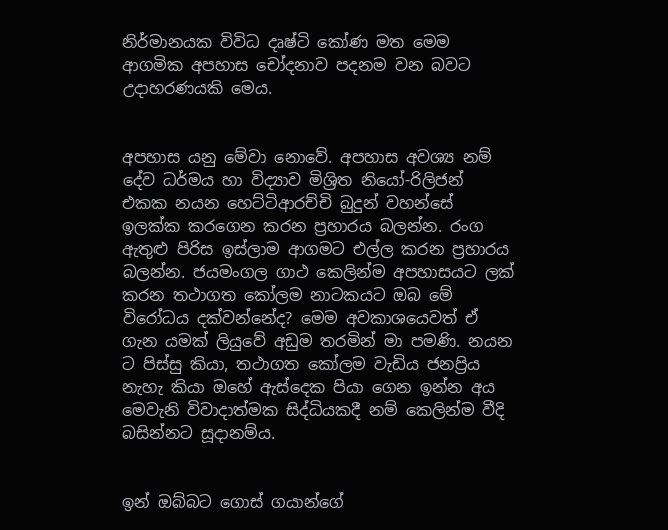නිර්මානයක විවිධ දෘෂ්ටි කෝණ මත මෙම ආගමික අපහාස චෝදනාව පදනම වන බවට උදාහරණයකි මෙය.


අපහාස යනු මේවා නොවේ. අපහාස අවශ්‍ය නම් දේව ධර්මය හා විද්‍යාව මිශ්‍රිත නියෝ-රිලිජන් එකක නයන හෙට්ටිආරච්චි බුදුන් වහන්සේ ඉලක්ක කරගෙන කරන ප්‍රහාරය බලන්න. රංග ඇතුළු පිරිස ඉස්ලාම ආගමට එල්ල කරන ප්‍රහාරය බලන්න. ජයමංගල ගාථ කෙලින්ම අපහාසයට ලක් කරන තථාගත කෝලම නාටකයට ඔබ මේ විරෝධය දක්වන්නේද? මෙම අවකාශයෙවත් ඒ ගැන යමක් ලියුවේ අඩුම තරමින් මා පමණි. නයන ට පිස්සු කියා, තථාගත කෝලම වැඩිය ජනප්‍රිය නැහැ කියා ඔහේ ඇස්දෙක පියා ගෙන ඉන්න අය මෙවැනි විවාදාත්මක සිද්ධියකදී නම් කෙලින්ම වීදි බසින්නට සූදානම්ය.


ඉන් ඔබ්බට ගොස් ගයාන්ගේ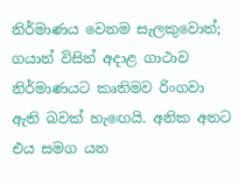නිර්මාණය වෙනම සැලකුවොත්; ගයාන් විසින් අදාළ ගාථාව නිර්මාණයට කෘතිමව රිංගවා ඇති බවක් හැඟෙයි. අනික අතට එය සමග යන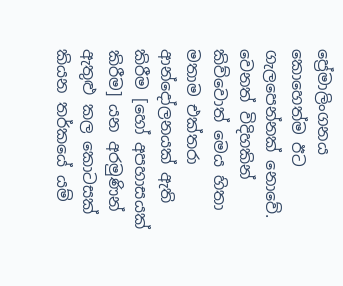ප්‍රේමාලිංගනය කොහෙත්ම ඊට ගැලපෙන්නක් නොවේ. වෙනත් විදිහකින් කිව්වොත් මෙය හිතා මතාම එක්තරා ආන්දෝලනයක් ඇති කිරීම [හෝ අපහාසයක් කිරීම] යන අරමුණින් ඇතුළු කල කොටසක් කියන තර්කයේ යම්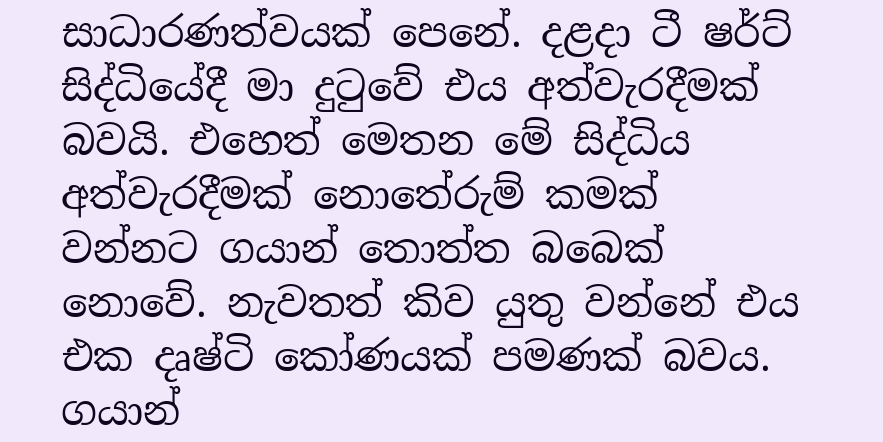සාධාරණත්වයක් පෙනේ. දළදා ටී ෂර්ට් සිද්ධියේදී මා දුටුවේ එය අත්වැරදීමක් බවයි. එහෙත් මෙතන මේ සිද්ධිය අත්වැරදීමක් නොතේරුම් කමක් වන්නට ගයාන් තොත්ත බබෙක් නොවේ. නැවතත් කිව යුතු වන්නේ එය එක දෘෂ්ටි කෝණයක් පමණක් බවය. ගයාන්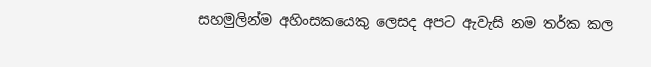සහමුලින්ම අහිංසකයෙකු ලෙසද අපට ඇවැසි නම තර්ක කල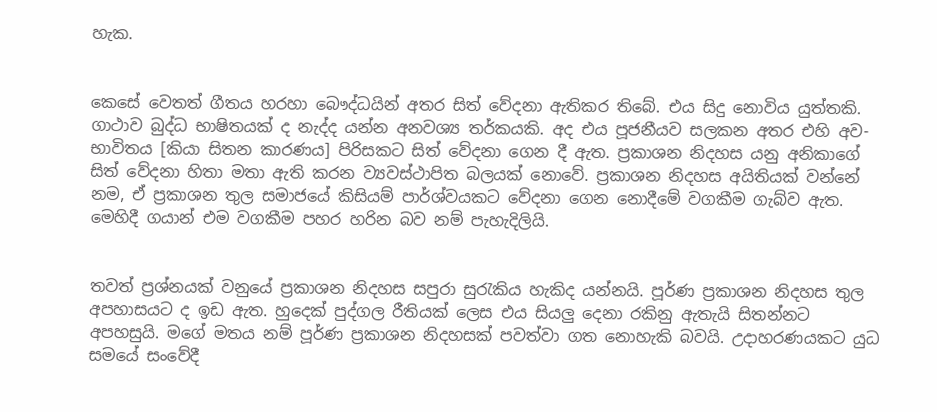හැක.


කෙසේ වෙතත් ගීතය හරහා බෞද්ධයින් අතර සිත් වේදනා ඇතිකර තිබේ. එය සිදු නොවිය යුත්තකි. ගාථාව බුද්ධ භාෂිතයක් ද නැද්ද යන්න අනවශ්‍ය තර්කයකි. අද එය පූජනීයව සලකන අතර එහි අව-භාවිතය [කියා සිතන කාරණය] පිරිසකට සිත් වේදනා ගෙන දී ඇත. ප්‍රකාශන නිදහස යනු අනිකාගේ සිත් වේදනා හිතා මතා ඇති කරන ව්‍යවස්ථාපිත බලයක් නොවේ. ප්‍රකාශන නිදහස අයිතියක් වන්නේ නම, ඒ ප්‍රකාශන තුල සමාජයේ කිසියම් පාර්ශ්වයකට වේදනා ගෙන නොදීමේ වගකීම ගැබ්ව ඇත. මෙහිදී ගයාන් එම වගකීම පහර හරින බව නම් පැහැදිලියි.


තවත් ප්‍රශ්නයක් වනුයේ ප්‍රකාශන නිදහස සපුරා සුරැකිය හැකිද යන්නයි. පූර්ණ ප්‍රකාශන නිදහස තුල අපහාසයට ද ඉඩ ඇත. හුදෙක් පුද්ගල රීතියක් ලෙස එය සියලු දෙනා රකිනු ඇතැයි සිතන්නට අපහසුයි. මගේ මතය නම් පූර්ණ ප්‍රකාශන නිදහසක්‌ පවත්වා ගත නොහැකි බවයි. උදාහරණයකට යුධ සමයේ සංවේදී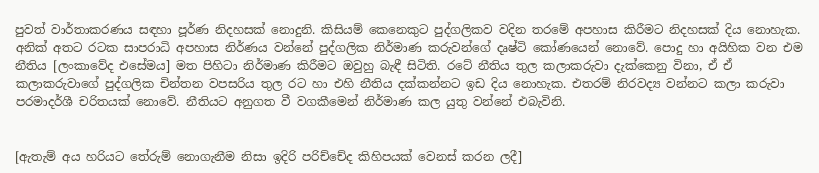පුවත් වාර්තාකරණය සඳහා පූර්ණ නිදහසක් නොදුනි. කිසියම් කෙනෙකුට පුද්ගලිකව වදින තරමේ අපහාස කිරීමට නිදහසක් දිය නොහැක. අනික් අතට රටක සාපරාධි අපහාස නිර්ණය වන්නේ පුද්ගලික නිර්මාණ කරුවන්ගේ දෘෂ්ටි කෝණයෙන් නොවේ. පොදු හා අයිහික වන එම නීතිය [ලංකාවේද එසේමය] මත පිහිටා නිර්මාණ කිරීමට ඔවුහු බැඳී සිටිති. රටේ නීතිය තුල කලාකරුවා දැක්කෙනු විනා, ඒ ඒ කලාකරුවාගේ පුද්ගලික චින්තන වපසරිය තුල රට හා එහි නීතිය දක්කන්නට ඉඩ දිය නොහැක. එතරම් නිරවද්‍ය වන්නට කලා කරුවා පරමාදර්ශී චරිතයක් නොවේ. නීතියට අනුගත වී වගකීමෙන් නිර්මාණ කල යුතු වන්නේ එබැවිනි.


[ඇතැම් අය හරියට තේරුම් නොගැනීම නිසා ඉදිරි පරිච්චේද කිහිපයක් වෙනස් කරන ලදී]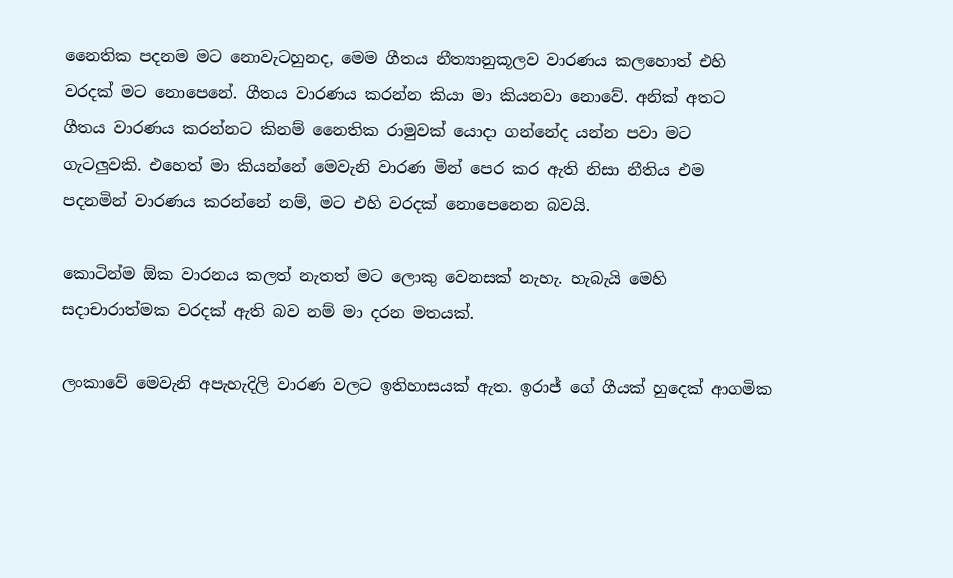නෛතික පදනම මට නොවැටහුනද, මෙම ගීතය නීත්‍යානුකූලව වාරණය කලහොත් එහි වරදක් මට නොපෙනේ. ගීතය වාරණය කරන්න කියා මා කියනවා නොවේ. අනික් අතට ගීතය වාරණය කරන්නට කිනම් නෛතික රාමුවක් යොදා ගන්නේද යන්න පවා මට ගැටලුවකි. එහෙත් මා කියන්නේ මෙවැනි වාරණ මින් පෙර කර ඇති නිසා නීතිය එම පදනමින් වාරණය කරන්නේ නම්, මට එහි වරදක් නොපෙනෙන බවයි.

කොටින්ම ඕක වාරනය කලත් නැතත් මට ලොකු වෙනසක් නැහැ. හැබැයි මෙහි සදාචාරාත්මක වරදක් ඇති බව නම් මා දරන මතයක්.

ලංකාවේ මෙවැනි අපැහැදිලි වාරණ වලට ඉතිහාසයක් ඇත. ඉරාජ් ගේ ගීයක් හුදෙක් ආගමික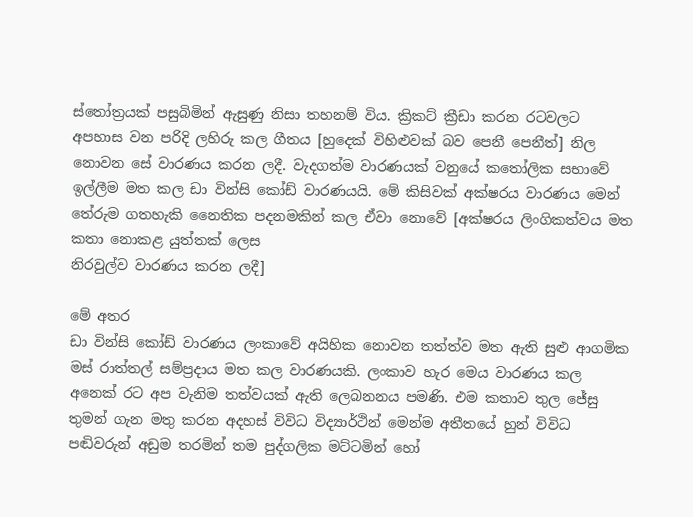ස්තෝත්‍රයක් පසුබිමින් ඇසුණු නිසා තහනම් විය. ක්‍රිකට් ක්‍රීඩා කරන රටවලට අපහාස වන පරිදි ලහිරු කල ගීතය [හුදෙක් විහිළුවක් බව පෙනී පෙනීත්] නිල නොවන සේ වාරණය කරන ලදී. වැදගත්ම වාරණයක් වනුයේ කතෝලික සභාවේ ඉල්ලීම මත කල ඩා වින්සි කෝඩ් වාරණයයි. මේ කිසිවක් අක්ෂරය වාරණය මෙන් තේරුම ගතහැකි නෛතික පදනමකින් කල ඒවා නොවේ [අක්ෂරය ලිංගිකත්වය මත කතා නොකළ යුත්තක් ලෙස
නිරවුල්ව වාරණය කරන ලදී]

මේ අතර
ඩා වින්සි කෝඩ් වාරණය ලංකාවේ අයිහික නොවන තත්ත්ව මත ඇති සුළු ආගමික මස් රාත්තල් සම්ප්‍රදාය මත කල වාරණයකි. ලංකාව හැර මෙය වාරණය කල අනෙක් රට අප වැනිම තත්වයක් ඇති ලෙබනනය පමණි. එම කතාව තුල ජේසු තුමන් ගැන මතු කරන අදහස් විවිධ විද්‍යාර්ථින් මෙන්ම අතීතයේ හුන් විවිධ පඬිවරුන් අඩුම තරමින් තම පුද්ගලික මට්ටමින් හෝ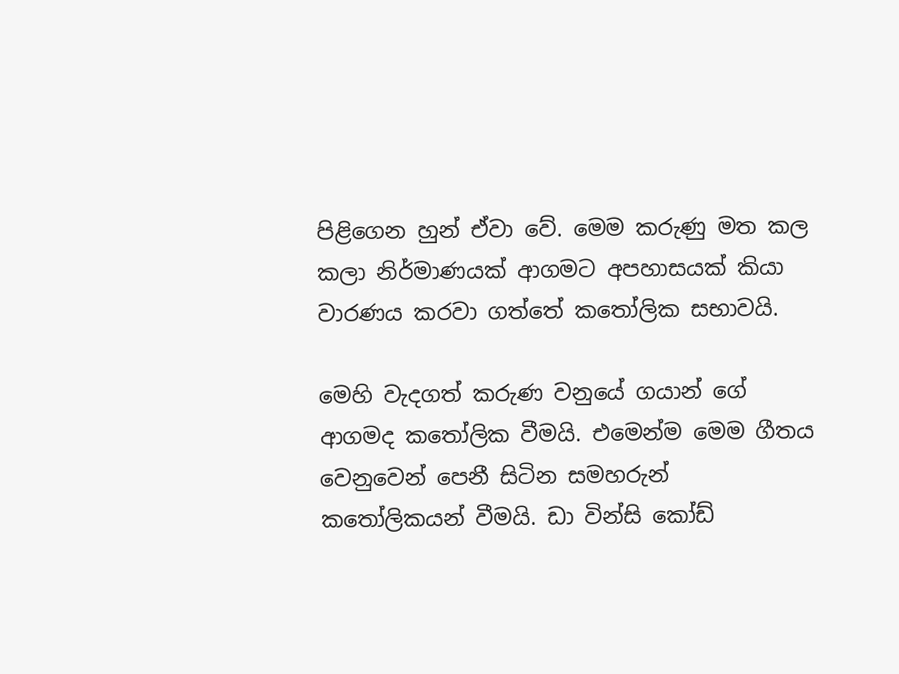පිළිගෙන හුන් ඒවා වේ. මෙම කරුණු මත කල කලා නිර්මාණයක් ආගමට අපහාසයක් කියා වාරණය කරවා ගත්තේ කතෝලික සභාවයි.

මෙහි වැදගත් කරුණ වනුයේ ගයාන් ගේ ආගමද කතෝලික වීමයි. එමෙන්ම මෙම ගීතය වෙනුවෙන් පෙනී සිටින සමහරුන් කතෝලිකයන් වීමයි. ඩා වින්සි කෝඩ්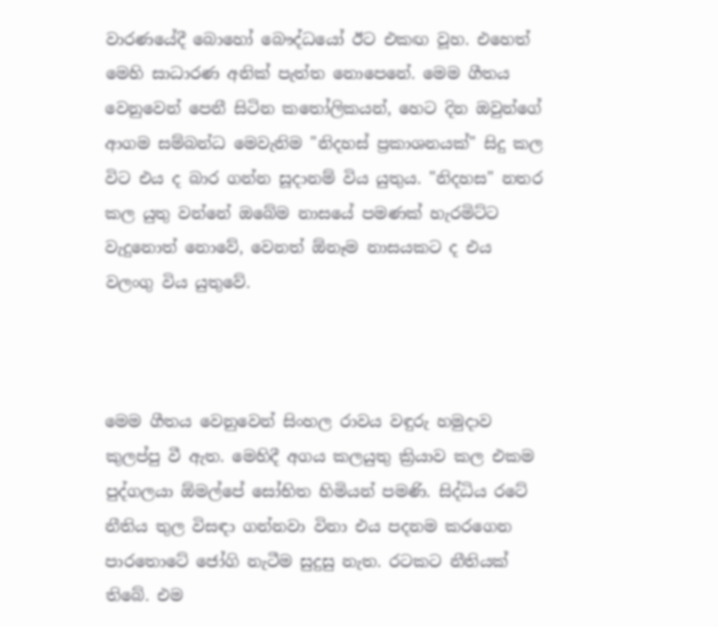වාරණයේදී බොහෝ බෞද්ධයෝ ඊට එකඟ වූහ. එහෙත් මෙහි සාධාරණ අනික් පැත්ත නොපෙනේ. මෙම ගීතය වෙනුවෙන් පෙනී සිටින කතෝලිකයන්, හෙට දින ඔවුන්ගේ ආගම සම්බන්ධ මෙවැනිම "නිදහස් ප්‍රකාශනයක්" සිදු කල විට එය ද බාර ගන්න සූදානම් විය යුතුය. "නිදහස" නතර කල යුතු වන්නේ ඔබේම නාසයේ පමණක් හැරමිට්ට වැදුනොත් නොවේ, වෙනත් ඕනෑම නාසයකට ද එය වලංගු විය යුතුවේ.



මෙම ගීතය වෙනුවෙන් සිංහල රාවය වඳුරු හමුදාව කුලප්පු වී ඇත. මෙහිදී අගය කලයුතු ක්‍රියාව කල එකම පුද්ගලයා ඕමල්පේ සෝභිත හිමියන් පමණි. සිද්ධිය රටේ නීතිය තුල විසඳා ගන්නවා විනා එය පදනම කරගෙන පාරතොටේ ජෝගි නැටීම සුදුසු නැත. රටකට නීතියක් තිබේ. එම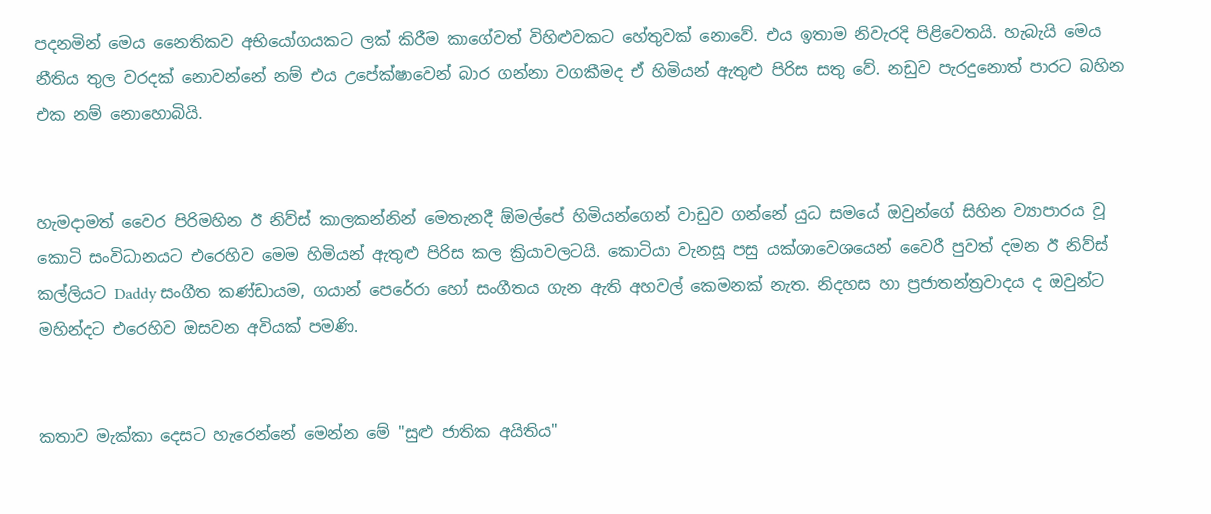පදනමින් මෙය නෛතිකව අභියෝගයකට ලක් කිරීම කාගේවත් විහිළුවකට හේතුවක් නොවේ. එය ඉතාම නිවැරදි පිළිවෙතයි. හැබැයි මෙය නීතිය තුල වරදක් නොවන්නේ නම් එය උපේක්ෂාවෙන් බාර ගන්නා වගකීමද ඒ හිමියන් ඇතුළු පිරිස සතු වේ. නඩුව පැරදුනොත් පාරට බහින එක නම් නොහොබියි.


හැමදාමත් වෛර පිරිමහින ඊ නිව්ස් කාලකන්නින් මෙතැනදී ඕමල්පේ හිමියන්ගෙන් වාඩුව ගන්නේ යුධ සමයේ ඔවුන්ගේ සිහින ව්‍යාපාරය වූ කොටි සංවිධානයට එරෙහිව මෙම හිමියන් ඇතුළු පිරිස කල ක්‍රියාවලටයි. කොටියා වැනසූ පසු යක්ශාවෙශයෙන් වෛරී පුවත් දමන ඊ නිව්ස් කල්ලියට Daddy සංගීත කණ්ඩායම, ගයාන් පෙරේරා හෝ සංගීතය ගැන ඇති අහවල් කෙමනක් නැත. නිදහස හා ප්‍රජාතන්ත්‍රවාදය ද ඔවුන්ට මහින්දට එරෙහිව ඔසවන අවියක් පමණි.


කතාව මැක්කා දෙසට හැරෙන්නේ මෙන්න මේ "සුළු ජාතික අයිතිය"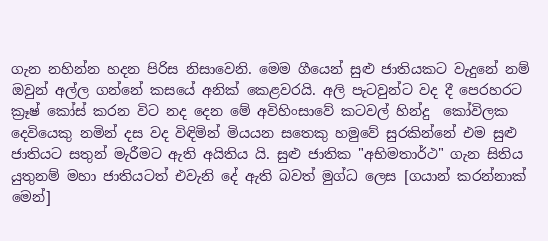ගැන නහින්න හදන පිරිස නිසාවෙනි. මෙම ගීයෙන් සුළු ජාතියකට වැදුනේ නම් ඔවුන් අල්ල ගන්නේ කසයේ අනික් කෙළවරයි. අලි පැටවුන්ට වද දී පෙරහරට ක්‍රෑෂ් කෝස් කරන විට නද දෙන මේ අවිහිංසාවේ කටවල් හින්දු  කෝවිලක දෙවියෙකු නමින් දස වද විඳිමින් මියයන සතෙකු හමුවේ සුරකින්නේ එම සුළු ජාතියට සතුන් මැරීමට ඇති අයිතිය යි. සුළු ජාතික "අභිමතාර්ථ" ගැන සිතිය යුතුනම් මහා ජාතියටත් එවැනි දේ ඇති බවත් මුග්ධ ලෙස [ගයාන් කරන්නාක් මෙන්]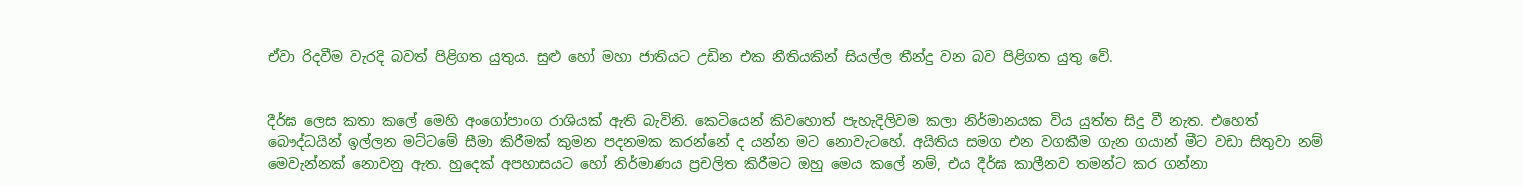ඒවා රිදවීම වැරදි බවත් පිළිගත යුතුය. සුළු හෝ මහා ජාතියට උඩින එක නීතියකින් සියල්ල තීන්දු වන බව පිළිගත යුතු වේ.


දීර්ඝ ලෙස කතා කලේ මෙහි අංගෝපාංග රාශියක් ඇති බැවිනි. කෙටියෙන් කිවහොත් පැහැදිලිවම කලා නිර්මානයක විය යුත්ත සිදු වී නැත. එහෙත් බෞද්ධයින් ඉල්ලන මට්ටමේ සීමා කිරීමක් කුමන පදනමක කරන්නේ ද යන්න මට නොවැටහේ. අයිතිය සමග එන වගකීම ගැන ගයාන් මීට වඩා සිතුවා නම් මෙවැන්නක් නොවනු ඇත. හුදෙක් අපහාසයට හෝ නිර්මාණය ප්‍රචලිත කිරීමට ඔහු මෙය කලේ නම්, එය දීර්ඝ කාලීනව තමන්ට කර ගන්නා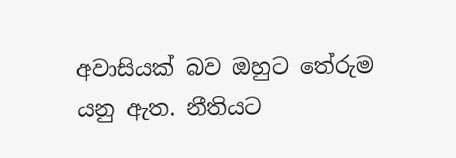අවාසියක් බව ඔහුට තේරුම යනු ඇත. නීතියට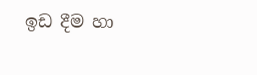ඉඩ දීම හා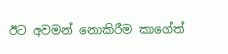ඊට අවමන් නොකිරීම කාගේත්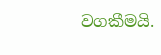වගකීමයි.